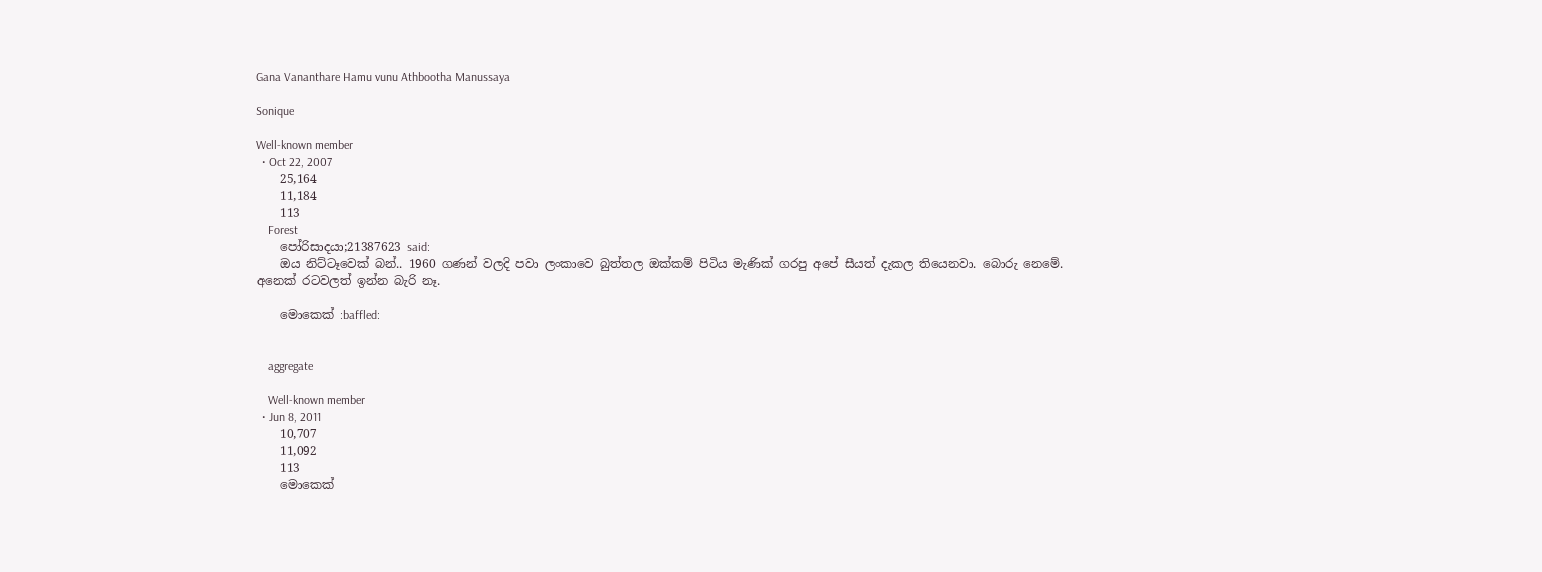Gana Vananthare Hamu vunu Athbootha Manussaya

Sonique

Well-known member
  • Oct 22, 2007
    25,164
    11,184
    113
    Forest
    පෝරිසාදයා;21387623 said:
    ඔය නිට්ටෑවෙක් බන්.. 1960 ගණන් වලදි පවා ලංකාවෙ බුත්තල ඔක්කම් පිටිය මැණික් ගරපු අපේ සීයත් දැකල තියෙනවා. බොරු නෙමේ. අනෙක් රටවලත් ඉන්න බැරි නෑ.

    මොකෙක් :baffled:


    aggregate

    Well-known member
  • Jun 8, 2011
    10,707
    11,092
    113
    මොකෙක්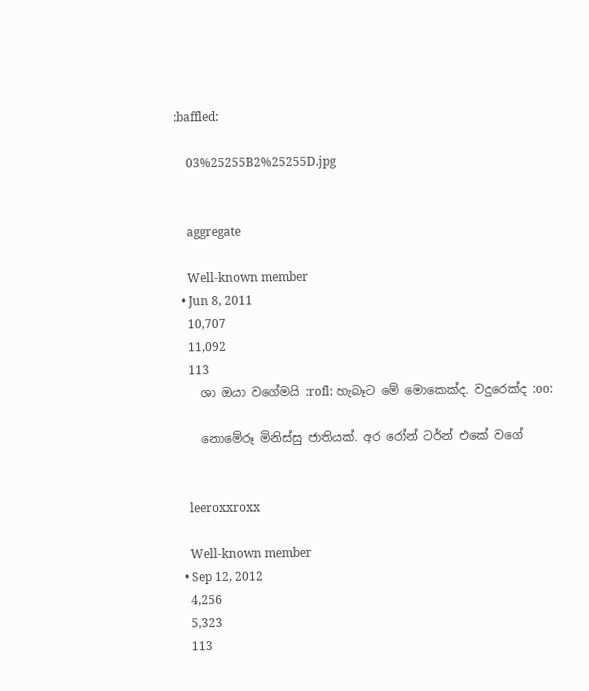:baffled:

    03%25255B2%25255D.jpg


    aggregate

    Well-known member
  • Jun 8, 2011
    10,707
    11,092
    113
    ශා ඔයා වගේමයි :rofl: හැබෑට මේ මොකෙක්ද. වදුරෙක්ද :oo:

    නොමේරූ මිනිස්සු ජාතියක්. අර රෝන් ටර්න් එකේ වගේ


    leeroxxroxx

    Well-known member
  • Sep 12, 2012
    4,256
    5,323
    113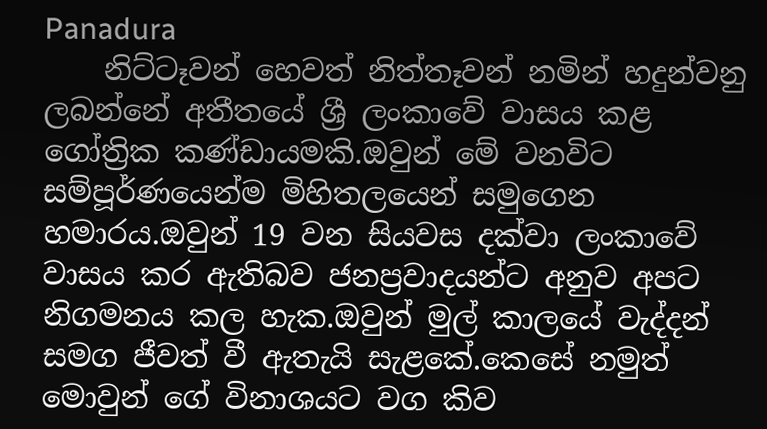Panadura
    නිට්ටෑවන් හෙවත් නිත්තෑවන් නමින් හදුන්වනු ලබන්නේ අතීතයේ ශ්‍රී ලංකාවේ වාසය කළ ගෝත්‍රික කණ්ඩායමකි.ඔවුන් මේ වනවිට සම්පූර්ණයෙන්ම මිහිතලයෙන් සමුගෙන හමාරය.ඔවුන් 19 වන සියවස දක්වා ලංකාවේ වාසය කර ඇතිබව ජනප්‍රවාදයන්ට අනුව අපට නිගමනය කල හැක.ඔවුන් මුල් කාලයේ වැද්දන් සමග ජීවත් වී ඇතැයි සැළකේ.කෙසේ නමුත් මොවුන් ගේ විනාශයට වග කිව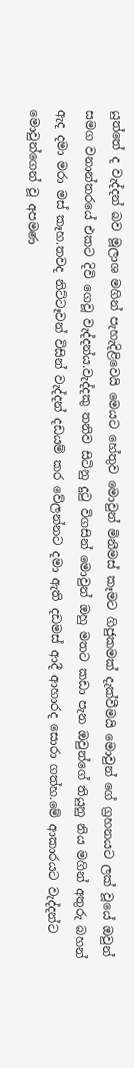යුත්තේ ද වැද්දන් බව මූලාශ මගින් පැහැදිළිවෙයි මෙයට හේතුව මොවුන් මිනීමස් කෑමට ගිජුකමක් දැක්වීමයි මොවුන් ගේ ග්‍රහනයට ලක් වූයේ ඔවුන් සමග වනාන්තරයේ එකට දිවි ගෙවූ වැද්දන්ය.වැද්දකු තනිව සිටිනු දුටු විගසින් මොවුන් ඔහු මතට කඩා පැන ඔවුන්ගේ තියුනු නිය මගින් අතුරු බහන් ඇද දමා මරා මස් කෑහ.තවද නිට්ටෑවන් විසින් වැද්දන් දඩයම් කර වේලන්නට දමා ඇති දඩමස් ආදී ආහාරද සොරා ගත්හ.මේ ආකාරයට වැද්දන්ට මොවුන්ගෙන් වූ අපමණ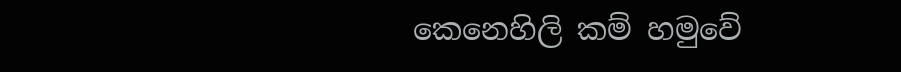කෙනෙහිලි කම් හමුවේ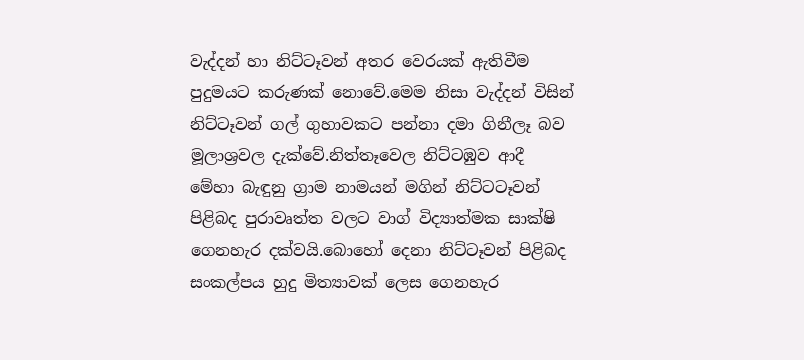වැද්දන් හා නිට්ටෑවන් අතර වෙරයක් ඇතිවීම පුදුමයට කරුණක් නොවේ.මෙම නිසා වැද්දන් විසින් නිට්ටෑවන් ගල් ගුහාවකට පන්නා දමා ගිනීලෑ බව මූලාශ්‍රවල දැක්වේ.නිත්තෑවෙල නිට්ටඹුව ආදී මේහා බැඳුනු ග්‍රාම නාමයන් මගින් නිට්ටටෑවන් පිළිබද පුරාවෘත්ත වලට වාග් විද්‍යාත්මක සාක්ෂි ගෙනහැර දක්වයි.බොහෝ දෙනා නිට්ටෑවන් පිළිබද සංකල්පය හුදු මිත්‍යාවක් ලෙස ගෙනහැර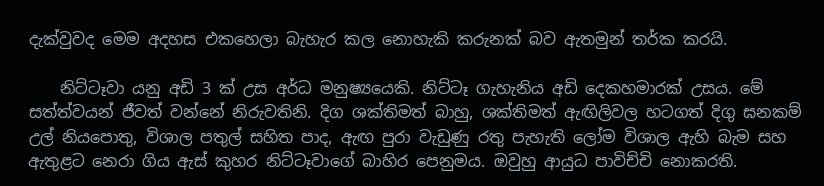දැක්වුවද මෙම අදහස එකහෙලා බැහැර කල නොහැකි කරුනක් බව ඇතමුන් තර්ක කරයි.

    නිට්‌ටෑවා යනු අඩි 3 ක්‌ උස අර්ධ මනුෂ්‍යයෙකි. නිට්‌ටෑ ගැහැනිය අඩි දෙකහමාරක්‌ උසය. මේ සත්ත්වයන් ජීවත් වන්නේ නිරුවතිනි. දිග ශක්‌තිමත් බාහු, ශක්‌තිමත් ඇඟිලිවල හටගත් දිගු ඝනකම් උල් නියපොතු, විශාල පතුල් සහිත පාද, ඇඟ පුරා වැඩුණු රතු පැහැති ලෝම විශාල ඇහි බැම සහ ඇතුළට නෙරා ගිය ඇස්‌ කුහර නිට්‌ටෑවාගේ බාහිර පෙනුමය. ඔවුහු ආයුධ පාවිච්චි නොකරති.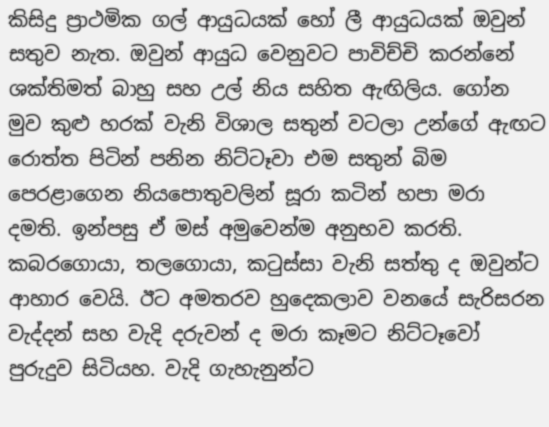කිසිදු ප්‍රාථමික ගල් ආයුධයක්‌ හෝ ලී ආයුධයක්‌ ඔවුන් සතුව නැත. ඔවුන් ආයුධ වෙනුවට පාවිච්චි කරන්නේ ශක්‌තිමත් බාහු සහ උල් නිය සහිත ඇඟිලිය. ගෝන මුව කුළු හරක්‌ වැනි විශාල සතුන් වටලා උන්ගේ ඇඟට රොත්ත පිටින් පනින නිට්‌ටෑවා එම සතුන් බිම පෙරළාගෙන නියපොතුවලින් සූරා කටින් හපා මරා දමති. ඉන්පසු ඒ මස්‌ අමුවෙන්ම අනුභව කරති. කබරගොයා, තලගොයා, කටුස්‌සා වැනි සත්තු ද ඔවුන්ට ආහාර වෙයි. ඊට අමතරව හුදෙකලාව වනයේ සැරිසරන වැද්දන් සහ වැදි දරුවන් ද මරා කෑමට නිට්‌ටෑවෝ පුරුදුව සිටියහ. වැදි ගැහැනුන්ට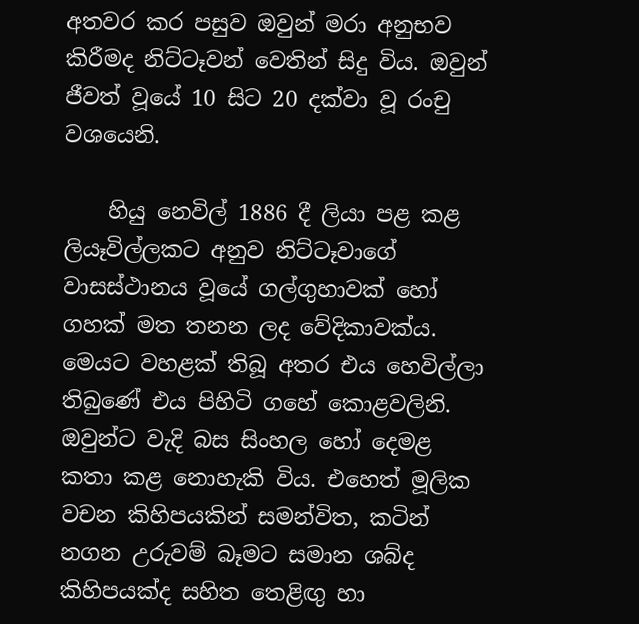අතවර කර පසුව ඔවුන් මරා අනුභව කිරීමද නිට්‌ටෑවන් වෙතින් සිදු විය. ඔවුන් ජීවත් වූයේ 10 සිට 20 දක්‌වා වූ රංචු වශයෙනි.

    හියු නෙවිල් 1886 දී ලියා පළ කළ ලියෑවිල්ලකට අනුව නිට්‌ටෑවාගේ වාසස්‌ථානය වූයේ ගල්ගුහාවක්‌ හෝ ගහක්‌ මත තනන ලද වේදිකාවක්‌ය. මෙයට වහළක්‌ තිබූ අතර එය හෙවිල්ලා තිබුණේ එය පිහිටි ගහේ කොළවලිනි. ඔවුන්ට වැදි බස සිංහල හෝ දෙමළ කතා කළ නොහැකි විය. එහෙත් මූලික වචන කිහිපයකින් සමන්විත, කටින් නගන උරුවම් බෑමට සමාන ශබ්ද කිහිපයක්‌ද සහිත තෙළිඟු හා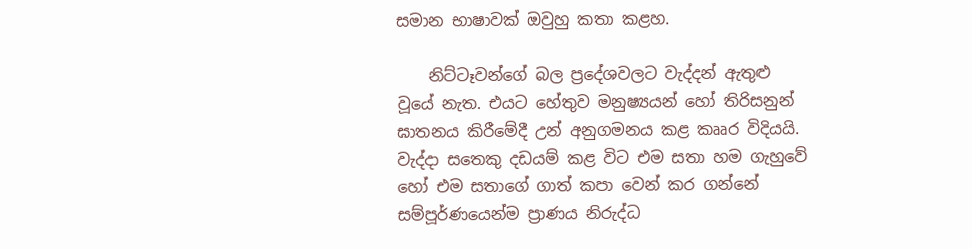සමාන භාෂාවක්‌ ඔවුහු කතා කළහ.

    නිට්‌ටෑවන්ගේ බල ප්‍රදේශවලට වැද්දන් ඇතුළු වූයේ නැත. එයට හේතුව මනුෂ්‍යයන් හෝ තිරිසනුන් ඝාතනය කිරීමේදී උන් අනුගමනය කළ කෲර විදියයි. වැද්දා සතෙකු දඩයම් කළ විට එම සතා හම ගැහුවේ හෝ එම සතාගේ ගාත් කපා වෙන් කර ගන්නේ සම්පූර්ණයෙන්ම ප්‍රාණය නිරුද්ධ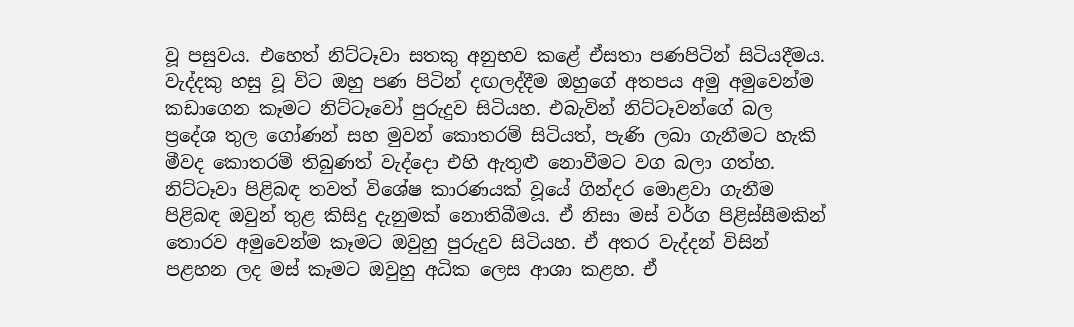වූ පසුවය. එහෙත් නිට්‌ටෑවා සතකු අනුභව කළේ ඒසතා පණපිටින් සිටියදීමය. වැද්දකු හසු වූ විට ඔහු පණ පිටින් දඟලද්දීම ඔහුගේ අතපය අමු අමුවෙන්ම කඩාගෙන කෑමට නිට්‌ටෑවෝ පුරුදුව සිටියහ. එබැවින් නිට්‌ටෑවන්ගේ බල ප්‍රදේශ තුල ගෝණන් සහ මුවන් කොතරම් සිටියත්, පැණි ලබා ගැනීමට හැකි මීවද කොතරම් තිබුණත් වැද්දො එහි ඇතුළු නොවීමට වග බලා ගත්හ. නිට්‌ටෑවා පිළිබඳ තවත් විශේෂ කාරණයක්‌ වූයේ ගින්දර මොළවා ගැනීම පිළිබඳ ඔවුන් තුළ කිසිදු දැනුමක්‌ නොතිබීමය. ඒ නිසා මස්‌ වර්ග පිළිස්‌සීමකින් තොරව අමුවෙන්ම කෑමට ඔවුහු පුරුදුව සිටියහ. ඒ අතර වැද්දන් විසින් පළහන ලද මස්‌ කෑමට ඔවුහු අධික ලෙස ආශා කළහ. ඒ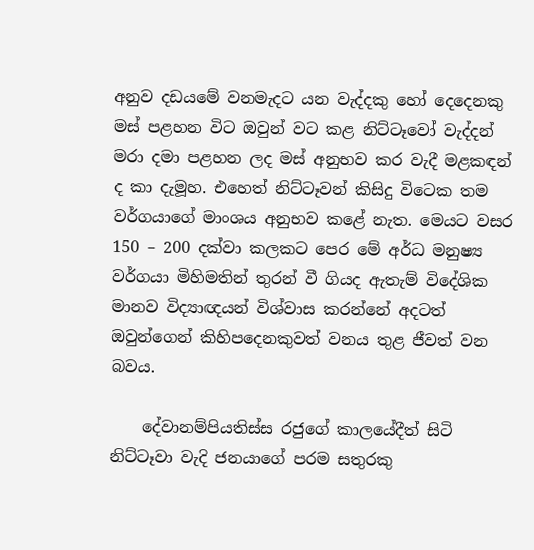අනුව දඩයමේ වනමැදට යන වැද්දකු හෝ දෙදෙනකු මස්‌ පළහන විට ඔවුන් වට කළ නිට්‌ටෑවෝ වැද්දන් මරා දමා පළහන ලද මස්‌ අනුභව කර වැදී මළකඳන් ද කා දැමූහ. එහෙත් නිට්‌ටෑවන් කිසිදු විටෙක තම වර්ගයාගේ මාංශය අනුභව කළේ නැත. මෙයට වසර 150 – 200 දක්‌වා කලකට පෙර මේ අර්ධ මනුෂ්‍ය වර්ගයා මිහිමතින් තුරන් වී ගියද ඇතැම් විදේශික මානව විද්‍යාඥයන් විශ්වාස කරන්නේ අදටත් ඔවුන්ගෙන් කිහිපදෙනකුවත් වනය තුළ ජීවත් වන බවය.

    දේවානම්පියතිස්‌ස රජුගේ කාලයේදීත් සිටි නිට්‌ටෑවා වැදි ජනයාගේ පරම සතුරකු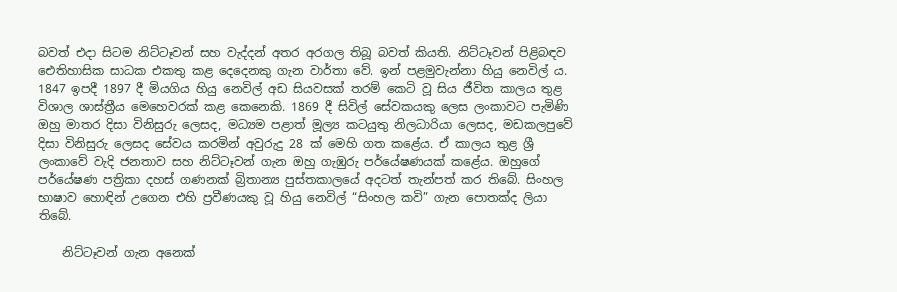බවත් එදා සිටම නිට්‌ටෑවන් සහ වැද්දන් අතර අරගල තිබූ බවත් කියති. නිට්‌ටෑවන් පිළිබඳව ඓතිහාසික සාධක එකතු කළ දෙදෙනකු ගැන වාර්තා වේ. ඉන් පළමුවැන්නා හියු නෙවිල් ය. 1847 ඉපදී 1897 දී මියගිය හියු නෙවිල් අඩ සියවසක්‌ තරම් කෙටි වූ සිය ජීවිත කාලය තුළ විශාල ශාස්‌ත්‍රීය මෙහෙවරක්‌ කළ කෙනෙකි. 1869 දී සිවිල් සේවකයකු ලෙස ලංකාවට පැමිණි ඔහු මාතර දිසා විනිසුරු ලෙසද, මධ්‍යම පළාත් මූල්‍ය කටයුතු නිලධාරියා ලෙසද, මඩකලපුවේ දිසා විනිසුරු ලෙසද සේවය කරමින් අවුරුදු 28 ක්‌ මෙහි ගත කළේය. ඒ කාලය තුළ ශ්‍රී ලංකාවේ වැදි ජනතාව සහ නිට්‌ටෑවන් ගැන ඔහු ගැඹුරු පර්යේෂණයක්‌ කළේය. ඔහුගේ පර්යේෂණ පත්‍රිකා දහස්‌ ගණනක්‌ බ්‍රිතාන්‍ය පුස්‌තකාලයේ අදටත් තැන්පත් කර තිබේ. සිංහල භාෂාව හොඳින් උගෙන එහි ප්‍රවීණයකු වූ හියු නෙවිල් “සිංහල කවි” ගැන පොතක්‌ද ලියා තිබේ.

    නිට්‌ටෑවන් ගැන අනෙක්‌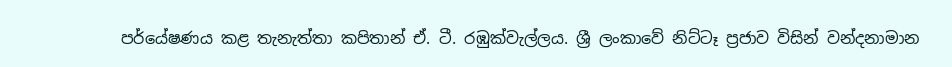පර්යේෂණය කළ තැනැත්තා කපිතාන් ඒ. ටී. රඹුක්‌වැල්ලය. ශ්‍රී ලංකාවේ නිට්‌ටෑ ප්‍රජාව විසින් වන්දනාමාන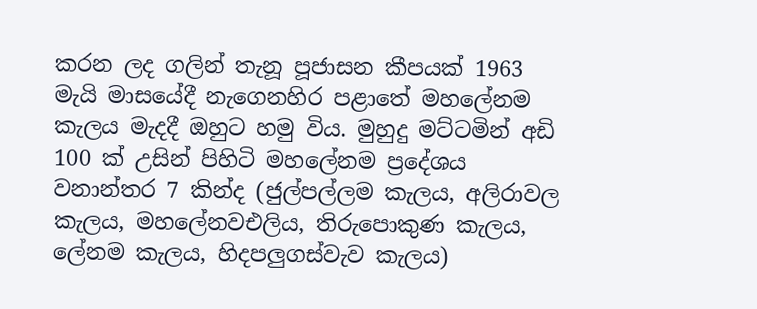කරන ලද ගලින් තැනූ පූජාසන කීපයක්‌ 1963 මැයි මාසයේදී නැගෙනහිර පළාතේ මහලේනම කැලය මැදදී ඔහුට හමු විය. මුහුදු මට්‌ටමින් අඩි 100 ක්‌ උසින් පිහිටි මහලේනම ප්‍රදේශය වනාන්තර 7 කින්ද (ජුල්පල්ලම කැලය, අලිරාවල කැලය, මහලේනවඑලිය, තිරුපොකුණ කැලය, ලේනම කැලය, හිදපලුගස්‌වැව කැලය)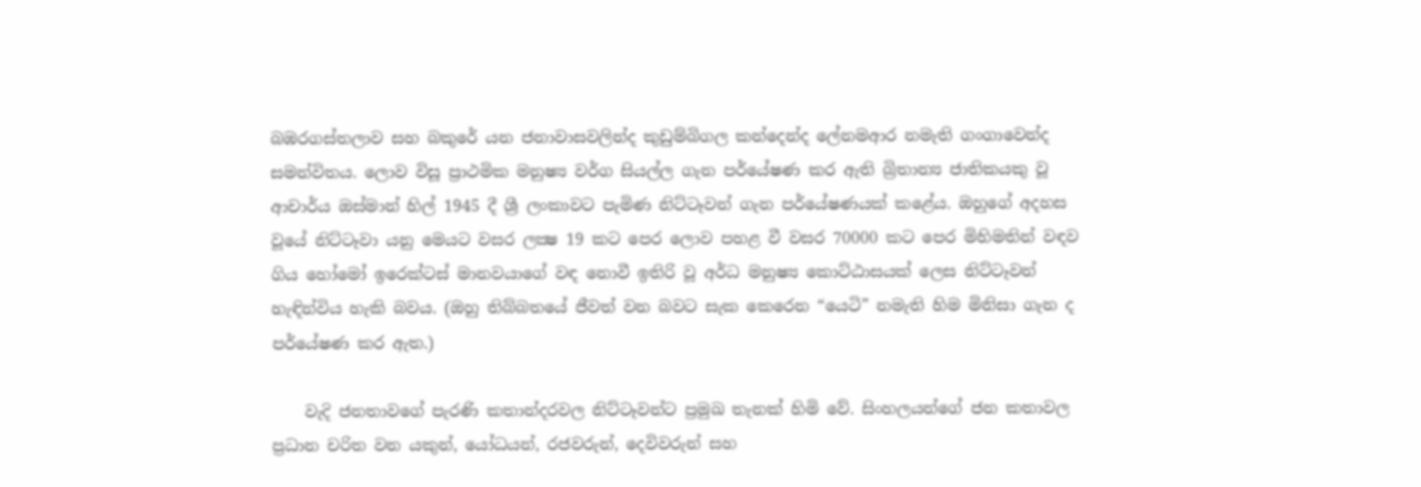බඹරගස්‌තලාව සහ බකුරේ යන ජනාවාසවලින්ද කුඩුම්බිගල කන්දෙන්ද ලේනමආර නමැති ගංගාවෙන්ද සමන්විතය. ලොව විසූ ප්‍රාථමික මනුෂ්‍ය වර්ග සියල්ල ගැන පර්යේෂණ කර ඇති බ්‍රිතාන්‍ය ජාතිකයකු වූ ආචාර්ය ඔස්‌මාන් හිල් 1945 දී ශ්‍රී ලංකාවට පැමිණ නිට්‌ටෑවන් ගැන පර්යේෂණයක්‌ කළේය. ඔහුගේ අදහස වූයේ නිට්‌ටෑවා යනු මෙයට වසර ලක්‍ෂ 19 කට පෙර ලොව පහළ වී වසර 70000 කට පෙර මිහිමතින් වඳව ගිය හෝමෝ ඉරෙක්‌ටස්‌ මානවයාගේ වඳ නොවී ඉතිරි වූ අර්ධ මනුෂ්‍ය කොට්‌ඨාසයක්‌ ලෙස නිට්‌ටෑවන් හැඳින්විය හැකි බවය. (ඔහු තිබ්බතයේ ජීවත් වන බවට සැක කෙරෙන “යෙටි” නමැති හිම මිනිසා ගැන ද පර්යේෂණ කර ඇත.)

    වැදි ජනතාවගේ පැරණි කතාන්දරවල නිට්‌ටෑවන්ට ප්‍රමුඛ තැනක්‌ හිමි වේ. සිංහලයන්ගේ ජන කතාවල ප්‍රධාන චරිත වන යකුන්, යෝධයන්, රජවරුන්, දෙවිවරුන් සහ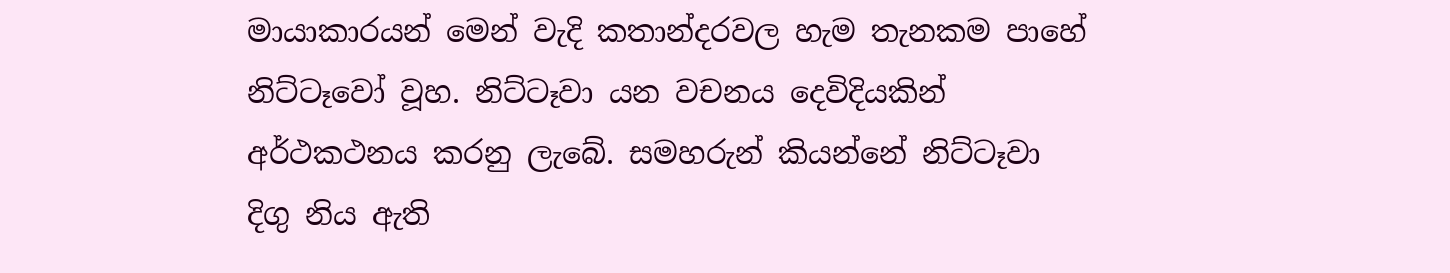මායාකාරයන් මෙන් වැදි කතාන්දරවල හැම තැනකම පාහේ නිට්‌ටෑවෝ වූහ. නිට්‌ටෑවා යන වචනය දෙවිදියකින් අර්ථකථනය කරනු ලැබේ. සමහරුන් කියන්නේ නිට්‌ටෑවා දිගු නිය ඇති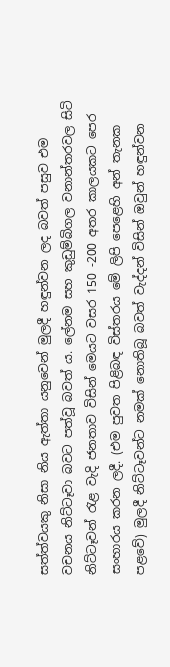සත්ත්වයකු නිසා නිය ඇත්තා යනුවෙන් මුලදී හඳුන්වන ලද බවත් පසුව එම වචනය නිට්‌ටෑවා බවට පත්වූ බවත් ය. ලේනම සහ කුඩුම්බිගල වනාන්තරවල සිටි නිට්‌ටෑවන් රැළ වැදි ජනතාව විසින් මෙයට වසර 150 -200 අතර කාලයකට පෙර සංහාරය කරන ලදී. (එම පුවත පිළිබඳ විස්‌තරය මේ ලිපි පෙළෙහි අන් තැනක පළවේ) මුලදී නිට්‌ටෑවන්ට නමක්‌ නොතිබූ බවත් වැද්දන් විසින් ඔවුන් හඳුන්වන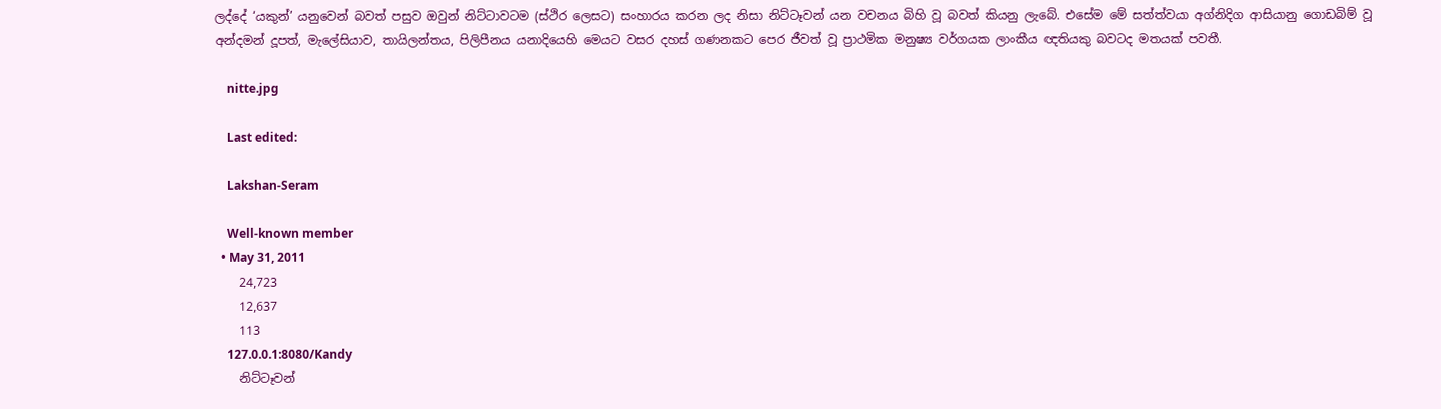ලද්දේ ‘යකුන්’ යනුවෙන් බවත් පසුව ඔවුන් නිට්‌ටාවටම (ස්‌ථිර ලෙසට) සංහාරය කරන ලද නිසා නිට්‌ටෑවන් යන වචනය බිහි වූ බවත් කියනු ලැබේ. එසේම මේ සත්ත්වයා අග්නිදිග ආසියානු ගොඩබිම් වූ අන්දමන් දූපත්, මැලේසියාව, තායිලන්තය, පිලිපීනය යනාදියෙහි මෙයට වසර දහස්‌ ගණනකට පෙර ජීවත් වූ ප්‍රාථමික මනුෂ්‍ය වර්ගයක ලාංකීය ඥතියකු බවටද මතයක්‌ පවතී.

    nitte.jpg

    Last edited:

    Lakshan-Seram

    Well-known member
  • May 31, 2011
    24,723
    12,637
    113
    127.0.0.1:8080/Kandy
    නිට්ටෑවන්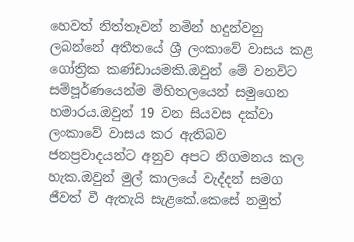හෙවත් නිත්තෑවන් නමින් හදුන්වනු ලබන්නේ අතීතයේ ශ්‍රී ලංකාවේ වාසය කළ ගෝත්‍රික කණ්ඩායමකි.ඔවුන් මේ වනවිට සම්පූර්ණයෙන්ම මිහිතලයෙන් සමුගෙන හමාරය.ඔවුන් 19 වන සියවස දක්වා ලංකාවේ වාසය කර ඇතිබව ජනප්‍රවාදයන්ට අනුව අපට නිගමනය කල හැක.ඔවුන් මුල් කාලයේ වැද්දන් සමග ජීවත් වී ඇතැයි සැළකේ.කෙසේ නමුත්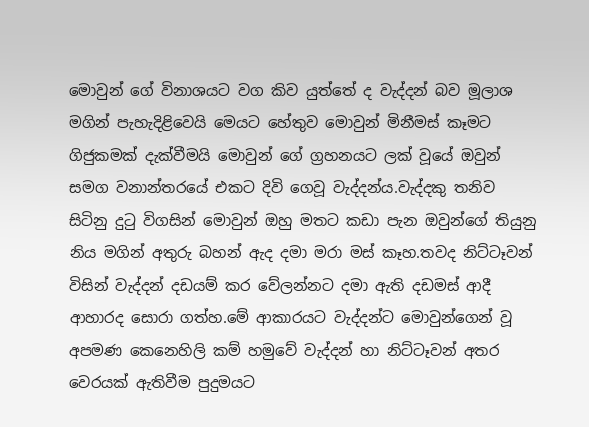මොවුන් ගේ විනාශයට වග කිව යුත්තේ ද වැද්දන් බව මූලාශ මගින් පැහැදිළිවෙයි මෙයට හේතුව මොවුන් මිනීමස් කෑමට ගිජුකමක් දැක්වීමයි මොවුන් ගේ ග්‍රහනයට ලක් වූයේ ඔවුන් සමග වනාන්තරයේ එකට දිවි ගෙවූ වැද්දන්ය.වැද්දකු තනිව සිටිනු දුටු විගසින් මොවුන් ඔහු මතට කඩා පැන ඔවුන්ගේ තියුනු නිය මගින් අතුරු බහන් ඇද දමා මරා මස් කෑහ.තවද නිට්ටෑවන් විසින් වැද්දන් දඩයම් කර වේලන්නට දමා ඇති දඩමස් ආදී ආහාරද සොරා ගත්හ.මේ ආකාරයට වැද්දන්ට මොවුන්ගෙන් වූ අපමණ කෙනෙහිලි කම් හමුවේ වැද්දන් හා නිට්ටෑවන් අතර වෙරයක් ඇතිවීම පුදුමයට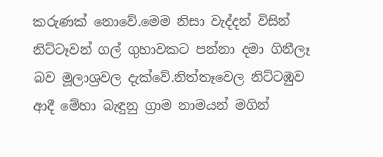කරුණක් නොවේ.මෙම නිසා වැද්දන් විසින් නිට්ටෑවන් ගල් ගුහාවකට පන්නා දමා ගිනීලෑ බව මූලාශ්‍රවල දැක්වේ.නිත්තෑවෙල නිට්ටඹුව ආදී මේහා බැඳුනු ග්‍රාම නාමයන් මගින්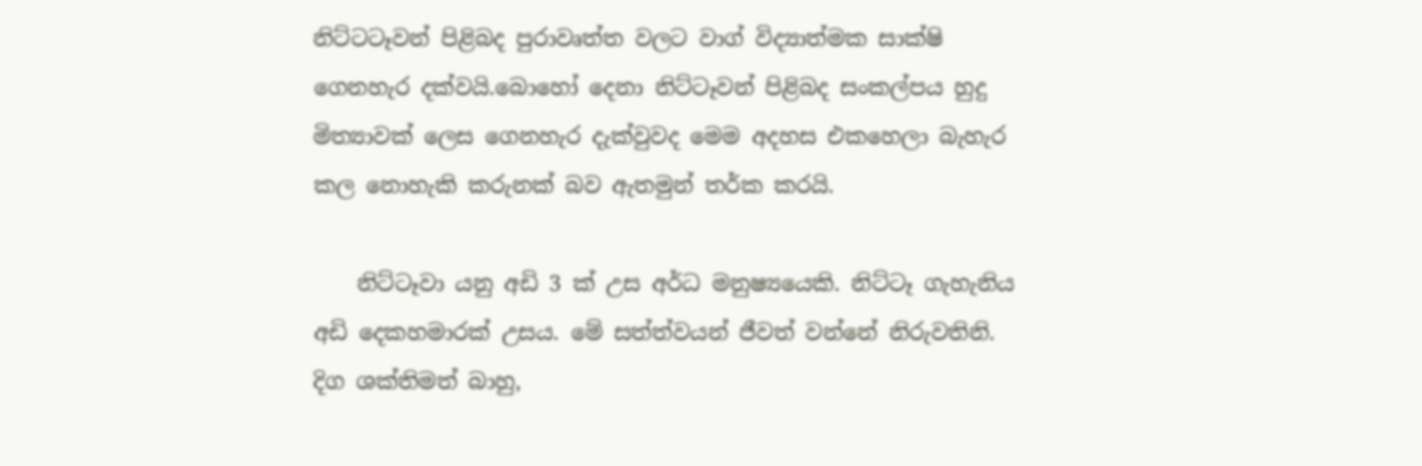නිට්ටටෑවන් පිළිබද පුරාවෘත්ත වලට වාග් විද්‍යාත්මක සාක්ෂි ගෙනහැර දක්වයි.බොහෝ දෙනා නිට්ටෑවන් පිළිබද සංකල්පය හුදු මිත්‍යාවක් ලෙස ගෙනහැර දැක්වුවද මෙම අදහස එකහෙලා බැහැර කල නොහැකි කරුනක් බව ඇතමුන් තර්ක කරයි.

    නිට්‌ටෑවා යනු අඩි 3 ක්‌ උස අර්ධ මනුෂ්‍යයෙකි. නිට්‌ටෑ ගැහැනිය අඩි දෙකහමාරක්‌ උසය. මේ සත්ත්වයන් ජීවත් වන්නේ නිරුවතිනි. දිග ශක්‌තිමත් බාහු,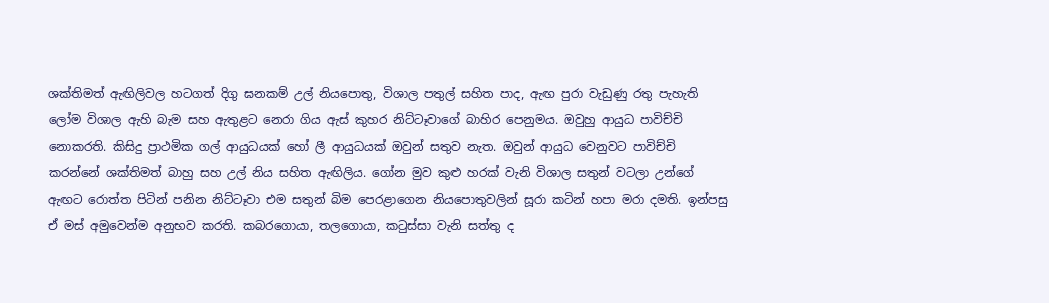ශක්‌තිමත් ඇඟිලිවල හටගත් දිගු ඝනකම් උල් නියපොතු, විශාල පතුල් සහිත පාද, ඇඟ පුරා වැඩුණු රතු පැහැති ලෝම විශාල ඇහි බැම සහ ඇතුළට නෙරා ගිය ඇස්‌ කුහර නිට්‌ටෑවාගේ බාහිර පෙනුමය. ඔවුහු ආයුධ පාවිච්චි නොකරති. කිසිදු ප්‍රාථමික ගල් ආයුධයක්‌ හෝ ලී ආයුධයක්‌ ඔවුන් සතුව නැත. ඔවුන් ආයුධ වෙනුවට පාවිච්චි කරන්නේ ශක්‌තිමත් බාහු සහ උල් නිය සහිත ඇඟිලිය. ගෝන මුව කුළු හරක්‌ වැනි විශාල සතුන් වටලා උන්ගේ ඇඟට රොත්ත පිටින් පනින නිට්‌ටෑවා එම සතුන් බිම පෙරළාගෙන නියපොතුවලින් සූරා කටින් හපා මරා දමති. ඉන්පසු ඒ මස්‌ අමුවෙන්ම අනුභව කරති. කබරගොයා, තලගොයා, කටුස්‌සා වැනි සත්තු ද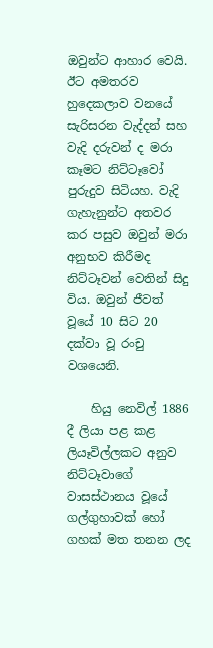ඔවුන්ට ආහාර වෙයි. ඊට අමතරව හුදෙකලාව වනයේ සැරිසරන වැද්දන් සහ වැදි දරුවන් ද මරා කෑමට නිට්‌ටෑවෝ පුරුදුව සිටියහ. වැදි ගැහැනුන්ට අතවර කර පසුව ඔවුන් මරා අනුභව කිරීමද නිට්‌ටෑවන් වෙතින් සිදු විය. ඔවුන් ජීවත් වූයේ 10 සිට 20 දක්‌වා වූ රංචු වශයෙනි.

    හියු නෙවිල් 1886 දී ලියා පළ කළ ලියෑවිල්ලකට අනුව නිට්‌ටෑවාගේ වාසස්‌ථානය වූයේ ගල්ගුහාවක්‌ හෝ ගහක්‌ මත තනන ලද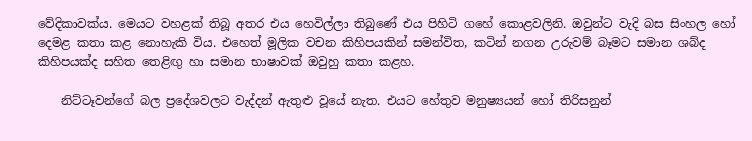වේදිකාවක්‌ය. මෙයට වහළක්‌ තිබූ අතර එය හෙවිල්ලා තිබුණේ එය පිහිටි ගහේ කොළවලිනි. ඔවුන්ට වැදි බස සිංහල හෝ දෙමළ කතා කළ නොහැකි විය. එහෙත් මූලික වචන කිහිපයකින් සමන්විත, කටින් නගන උරුවම් බෑමට සමාන ශබ්ද කිහිපයක්‌ද සහිත තෙළිඟු හා සමාන භාෂාවක්‌ ඔවුහු කතා කළහ.

    නිට්‌ටෑවන්ගේ බල ප්‍රදේශවලට වැද්දන් ඇතුළු වූයේ නැත. එයට හේතුව මනුෂ්‍යයන් හෝ තිරිසනුන්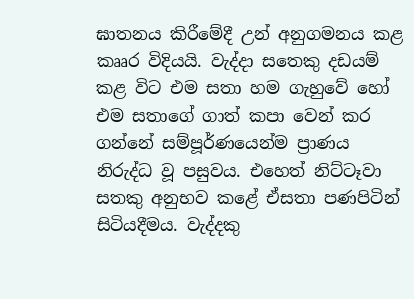ඝාතනය කිරීමේදී උන් අනුගමනය කළ කෲර විදියයි. වැද්දා සතෙකු දඩයම් කළ විට එම සතා හම ගැහුවේ හෝ එම සතාගේ ගාත් කපා වෙන් කර ගන්නේ සම්පූර්ණයෙන්ම ප්‍රාණය නිරුද්ධ වූ පසුවය. එහෙත් නිට්‌ටෑවා සතකු අනුභව කළේ ඒසතා පණපිටින් සිටියදීමය. වැද්දකු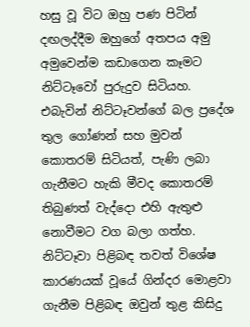හසු වූ විට ඔහු පණ පිටින් දඟලද්දීම ඔහුගේ අතපය අමු අමුවෙන්ම කඩාගෙන කෑමට නිට්‌ටෑවෝ පුරුදුව සිටියහ. එබැවින් නිට්‌ටෑවන්ගේ බල ප්‍රදේශ තුල ගෝණන් සහ මුවන් කොතරම් සිටියත්, පැණි ලබා ගැනීමට හැකි මීවද කොතරම් තිබුණත් වැද්දො එහි ඇතුළු නොවීමට වග බලා ගත්හ. නිට්‌ටෑවා පිළිබඳ තවත් විශේෂ කාරණයක්‌ වූයේ ගින්දර මොළවා ගැනීම පිළිබඳ ඔවුන් තුළ කිසිදු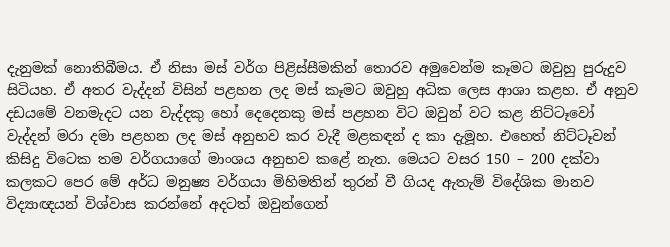දැනුමක්‌ නොතිබීමය. ඒ නිසා මස්‌ වර්ග පිළිස්‌සීමකින් තොරව අමුවෙන්ම කෑමට ඔවුහු පුරුදුව සිටියහ. ඒ අතර වැද්දන් විසින් පළහන ලද මස්‌ කෑමට ඔවුහු අධික ලෙස ආශා කළහ. ඒ අනුව දඩයමේ වනමැදට යන වැද්දකු හෝ දෙදෙනකු මස්‌ පළහන විට ඔවුන් වට කළ නිට්‌ටෑවෝ වැද්දන් මරා දමා පළහන ලද මස්‌ අනුභව කර වැදී මළකඳන් ද කා දැමූහ. එහෙත් නිට්‌ටෑවන් කිසිදු විටෙක තම වර්ගයාගේ මාංශය අනුභව කළේ නැත. මෙයට වසර 150 – 200 දක්‌වා කලකට පෙර මේ අර්ධ මනුෂ්‍ය වර්ගයා මිහිමතින් තුරන් වී ගියද ඇතැම් විදේශික මානව විද්‍යාඥයන් විශ්වාස කරන්නේ අදටත් ඔවුන්ගෙන්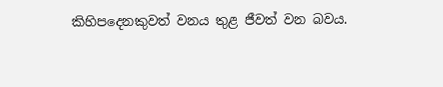කිහිපදෙනකුවත් වනය තුළ ජීවත් වන බවය.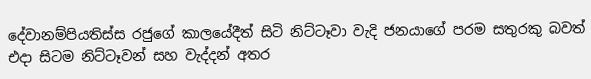දේවානම්පියතිස්‌ස රජුගේ කාලයේදීත් සිටි නිට්‌ටෑවා වැදි ජනයාගේ පරම සතුරකු බවත් එදා සිටම නිට්‌ටෑවන් සහ වැද්දන් අතර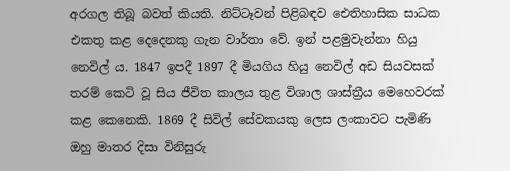අරගල තිබූ බවත් කියති. නිට්‌ටෑවන් පිළිබඳව ඓතිහාසික සාධක එකතු කළ දෙදෙනකු ගැන වාර්තා වේ. ඉන් පළමුවැන්නා හියු නෙවිල් ය. 1847 ඉපදී 1897 දී මියගිය හියු නෙවිල් අඩ සියවසක්‌ තරම් කෙටි වූ සිය ජීවිත කාලය තුළ විශාල ශාස්‌ත්‍රීය මෙහෙවරක්‌ කළ කෙනෙකි. 1869 දී සිවිල් සේවකයකු ලෙස ලංකාවට පැමිණි ඔහු මාතර දිසා විනිසුරු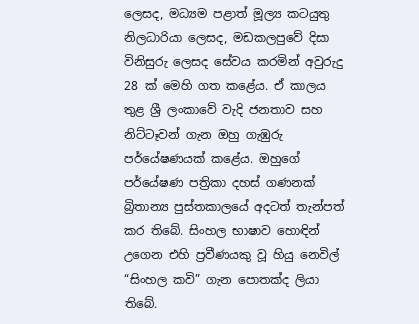ලෙසද, මධ්‍යම පළාත් මූල්‍ය කටයුතු නිලධාරියා ලෙසද, මඩකලපුවේ දිසා විනිසුරු ලෙසද සේවය කරමින් අවුරුදු 28 ක්‌ මෙහි ගත කළේය. ඒ කාලය තුළ ශ්‍රී ලංකාවේ වැදි ජනතාව සහ නිට්‌ටෑවන් ගැන ඔහු ගැඹුරු පර්යේෂණයක්‌ කළේය. ඔහුගේ පර්යේෂණ පත්‍රිකා දහස්‌ ගණනක්‌ බ්‍රිතාන්‍ය පුස්‌තකාලයේ අදටත් තැන්පත් කර තිබේ. සිංහල භාෂාව හොඳින් උගෙන එහි ප්‍රවීණයකු වූ හියු නෙවිල් “සිංහල කවි” ගැන පොතක්‌ද ලියා තිබේ.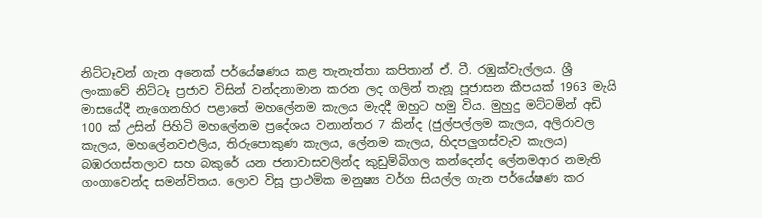නිට්‌ටෑවන් ගැන අනෙක්‌ පර්යේෂණය කළ තැනැත්තා කපිතාන් ඒ. ටී. රඹුක්‌වැල්ලය. ශ්‍රී ලංකාවේ නිට්‌ටෑ ප්‍රජාව විසින් වන්දනාමාන කරන ලද ගලින් තැනූ පූජාසන කීපයක්‌ 1963 මැයි මාසයේදී නැගෙනහිර පළාතේ මහලේනම කැලය මැදදී ඔහුට හමු විය. මුහුදු මට්‌ටමින් අඩි 100 ක්‌ උසින් පිහිටි මහලේනම ප්‍රදේශය වනාන්තර 7 කින්ද (ජුල්පල්ලම කැලය, අලිරාවල කැලය, මහලේනවඑලිය, තිරුපොකුණ කැලය, ලේනම කැලය, හිදපලුගස්‌වැව කැලය) බඹරගස්‌තලාව සහ බකුරේ යන ජනාවාසවලින්ද කුඩුම්බිගල කන්දෙන්ද ලේනමආර නමැති ගංගාවෙන්ද සමන්විතය. ලොව විසූ ප්‍රාථමික මනුෂ්‍ය වර්ග සියල්ල ගැන පර්යේෂණ කර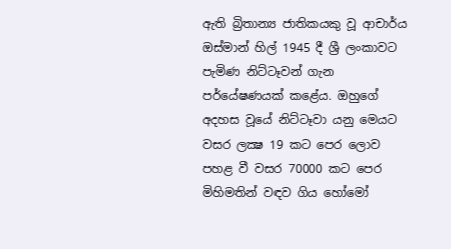ඇති බ්‍රිතාන්‍ය ජාතිකයකු වූ ආචාර්ය ඔස්‌මාන් හිල් 1945 දී ශ්‍රී ලංකාවට පැමිණ නිට්‌ටෑවන් ගැන පර්යේෂණයක්‌ කළේය. ඔහුගේ අදහස වූයේ නිට්‌ටෑවා යනු මෙයට වසර ලක්‍ෂ 19 කට පෙර ලොව පහළ වී වසර 70000 කට පෙර මිහිමතින් වඳව ගිය හෝමෝ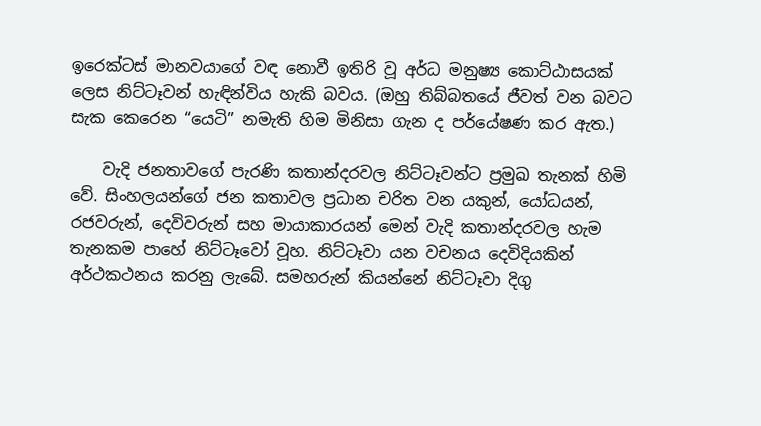ඉරෙක්‌ටස්‌ මානවයාගේ වඳ නොවී ඉතිරි වූ අර්ධ මනුෂ්‍ය කොට්‌ඨාසයක්‌ ලෙස නිට්‌ටෑවන් හැඳින්විය හැකි බවය. (ඔහු තිබ්බතයේ ජීවත් වන බවට සැක කෙරෙන “යෙටි” නමැති හිම මිනිසා ගැන ද පර්යේෂණ කර ඇත.)

    වැදි ජනතාවගේ පැරණි කතාන්දරවල නිට්‌ටෑවන්ට ප්‍රමුඛ තැනක්‌ හිමි වේ. සිංහලයන්ගේ ජන කතාවල ප්‍රධාන චරිත වන යකුන්, යෝධයන්, රජවරුන්, දෙවිවරුන් සහ මායාකාරයන් මෙන් වැදි කතාන්දරවල හැම තැනකම පාහේ නිට්‌ටෑවෝ වූහ. නිට්‌ටෑවා යන වචනය දෙවිදියකින් අර්ථකථනය කරනු ලැබේ. සමහරුන් කියන්නේ නිට්‌ටෑවා දිගු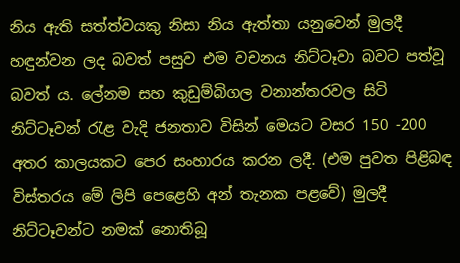නිය ඇති සත්ත්වයකු නිසා නිය ඇත්තා යනුවෙන් මුලදී හඳුන්වන ලද බවත් පසුව එම වචනය නිට්‌ටෑවා බවට පත්වූ බවත් ය. ලේනම සහ කුඩුම්බිගල වනාන්තරවල සිටි නිට්‌ටෑවන් රැළ වැදි ජනතාව විසින් මෙයට වසර 150 -200 අතර කාලයකට පෙර සංහාරය කරන ලදී. (එම පුවත පිළිබඳ විස්‌තරය මේ ලිපි පෙළෙහි අන් තැනක පළවේ) මුලදී නිට්‌ටෑවන්ට නමක්‌ නොතිබූ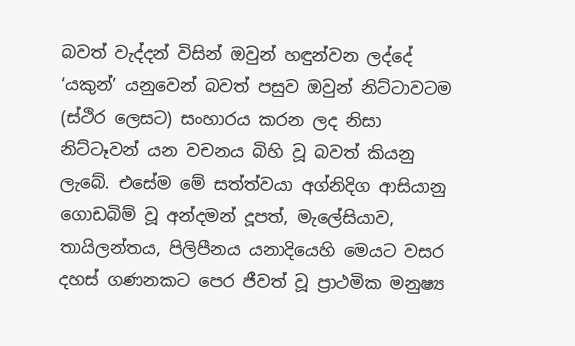බවත් වැද්දන් විසින් ඔවුන් හඳුන්වන ලද්දේ ‘යකුන්’ යනුවෙන් බවත් පසුව ඔවුන් නිට්‌ටාවටම (ස්‌ථිර ලෙසට) සංහාරය කරන ලද නිසා නිට්‌ටෑවන් යන වචනය බිහි වූ බවත් කියනු ලැබේ. එසේම මේ සත්ත්වයා අග්නිදිග ආසියානු ගොඩබිම් වූ අන්දමන් දූපත්, මැලේසියාව, තායිලන්තය, පිලිපීනය යනාදියෙහි මෙයට වසර දහස්‌ ගණනකට පෙර ජීවත් වූ ප්‍රාථමික මනුෂ්‍ය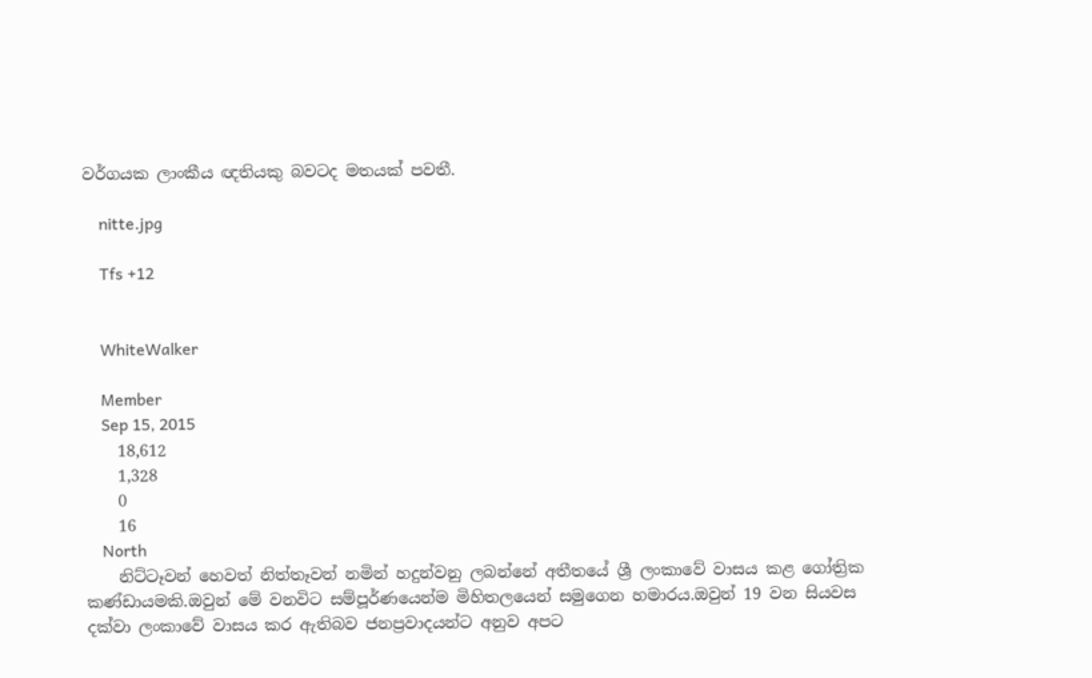වර්ගයක ලාංකීය ඥතියකු බවටද මතයක්‌ පවතී.

    nitte.jpg

    Tfs +12


    WhiteWalker

    Member
    Sep 15, 2015
    18,612
    1,328
    0
    16
    North
    නිට්ටෑවන් හෙවත් නිත්තෑවන් නමින් හදුන්වනු ලබන්නේ අතීතයේ ශ්‍රී ලංකාවේ වාසය කළ ගෝත්‍රික කණ්ඩායමකි.ඔවුන් මේ වනවිට සම්පූර්ණයෙන්ම මිහිතලයෙන් සමුගෙන හමාරය.ඔවුන් 19 වන සියවස දක්වා ලංකාවේ වාසය කර ඇතිබව ජනප්‍රවාදයන්ට අනුව අපට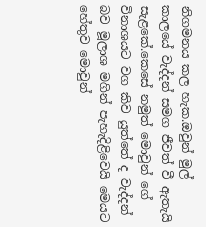නිගමනය කල හැක.ඔවුන් මුල් කාලයේ වැද්දන් සමග ජීවත් වී ඇතැයි සැළකේ.කෙසේ නමුත් මොවුන් ගේ විනාශයට වග කිව යුත්තේ ද වැද්දන් බව මූලාශ මගින් පැහැදිළිවෙයි මෙයට හේතුව මොවුන්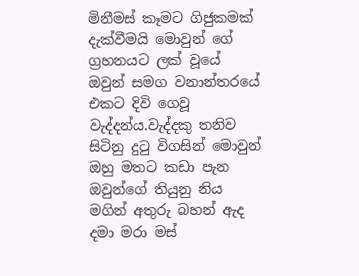මිනීමස් කෑමට ගිජුකමක් දැක්වීමයි මොවුන් ගේ ග්‍රහනයට ලක් වූයේ ඔවුන් සමග වනාන්තරයේ එකට දිවි ගෙවූ වැද්දන්ය.වැද්දකු තනිව සිටිනු දුටු විගසින් මොවුන් ඔහු මතට කඩා පැන ඔවුන්ගේ තියුනු නිය මගින් අතුරු බහන් ඇද දමා මරා මස්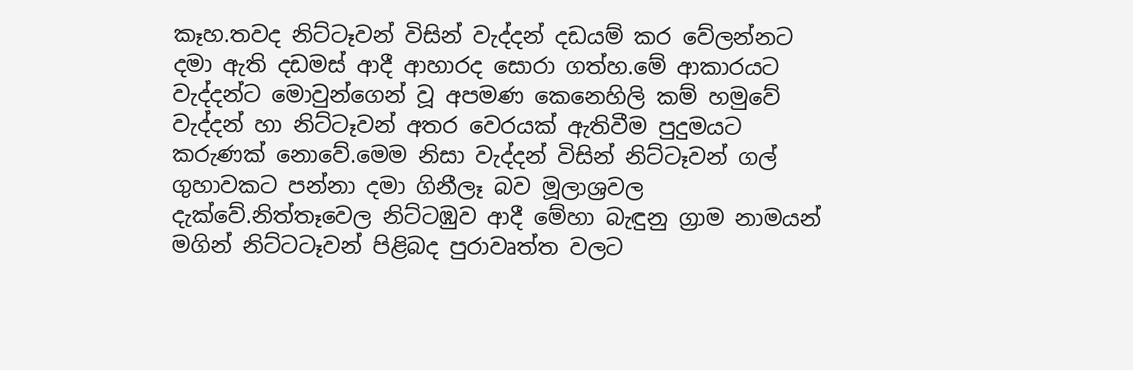කෑහ.තවද නිට්ටෑවන් විසින් වැද්දන් දඩයම් කර වේලන්නට දමා ඇති දඩමස් ආදී ආහාරද සොරා ගත්හ.මේ ආකාරයට වැද්දන්ට මොවුන්ගෙන් වූ අපමණ කෙනෙහිලි කම් හමුවේ වැද්දන් හා නිට්ටෑවන් අතර වෙරයක් ඇතිවීම පුදුමයට කරුණක් නොවේ.මෙම නිසා වැද්දන් විසින් නිට්ටෑවන් ගල් ගුහාවකට පන්නා දමා ගිනීලෑ බව මූලාශ්‍රවල දැක්වේ.නිත්තෑවෙල නිට්ටඹුව ආදී මේහා බැඳුනු ග්‍රාම නාමයන් මගින් නිට්ටටෑවන් පිළිබද පුරාවෘත්ත වලට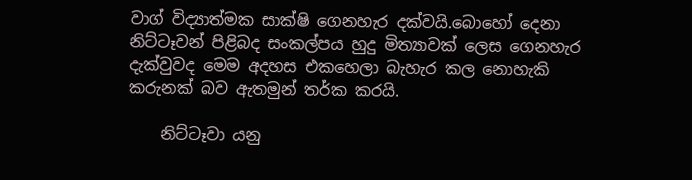වාග් විද්‍යාත්මක සාක්ෂි ගෙනහැර දක්වයි.බොහෝ දෙනා නිට්ටෑවන් පිළිබද සංකල්පය හුදු මිත්‍යාවක් ලෙස ගෙනහැර දැක්වුවද මෙම අදහස එකහෙලා බැහැර කල නොහැකි කරුනක් බව ඇතමුන් තර්ක කරයි.

    නිට්‌ටෑවා යනු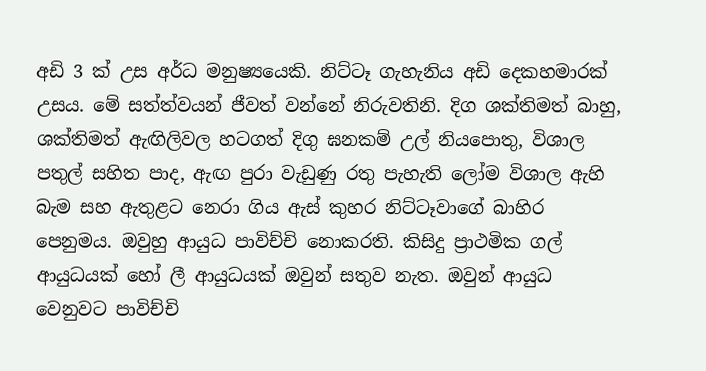අඩි 3 ක්‌ උස අර්ධ මනුෂ්‍යයෙකි. නිට්‌ටෑ ගැහැනිය අඩි දෙකහමාරක්‌ උසය. මේ සත්ත්වයන් ජීවත් වන්නේ නිරුවතිනි. දිග ශක්‌තිමත් බාහු, ශක්‌තිමත් ඇඟිලිවල හටගත් දිගු ඝනකම් උල් නියපොතු, විශාල පතුල් සහිත පාද, ඇඟ පුරා වැඩුණු රතු පැහැති ලෝම විශාල ඇහි බැම සහ ඇතුළට නෙරා ගිය ඇස්‌ කුහර නිට්‌ටෑවාගේ බාහිර පෙනුමය. ඔවුහු ආයුධ පාවිච්චි නොකරති. කිසිදු ප්‍රාථමික ගල් ආයුධයක්‌ හෝ ලී ආයුධයක්‌ ඔවුන් සතුව නැත. ඔවුන් ආයුධ වෙනුවට පාවිච්චි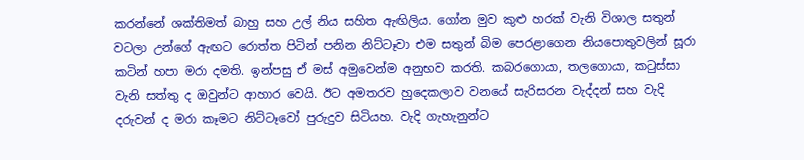කරන්නේ ශක්‌තිමත් බාහු සහ උල් නිය සහිත ඇඟිලිය. ගෝන මුව කුළු හරක්‌ වැනි විශාල සතුන් වටලා උන්ගේ ඇඟට රොත්ත පිටින් පනින නිට්‌ටෑවා එම සතුන් බිම පෙරළාගෙන නියපොතුවලින් සූරා කටින් හපා මරා දමති. ඉන්පසු ඒ මස්‌ අමුවෙන්ම අනුභව කරති. කබරගොයා, තලගොයා, කටුස්‌සා වැනි සත්තු ද ඔවුන්ට ආහාර වෙයි. ඊට අමතරව හුදෙකලාව වනයේ සැරිසරන වැද්දන් සහ වැදි දරුවන් ද මරා කෑමට නිට්‌ටෑවෝ පුරුදුව සිටියහ. වැදි ගැහැනුන්ට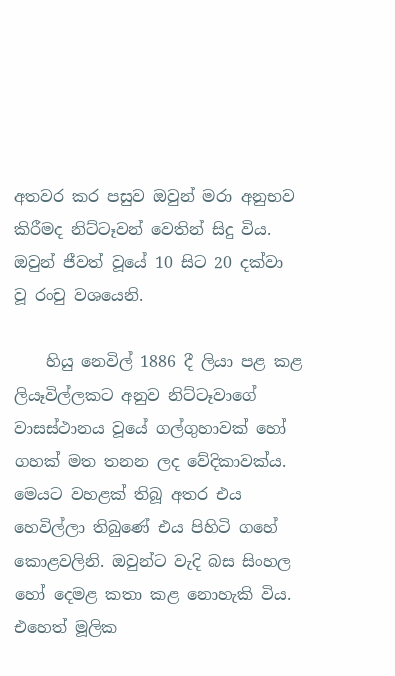අතවර කර පසුව ඔවුන් මරා අනුභව කිරීමද නිට්‌ටෑවන් වෙතින් සිදු විය. ඔවුන් ජීවත් වූයේ 10 සිට 20 දක්‌වා වූ රංචු වශයෙනි.

    හියු නෙවිල් 1886 දී ලියා පළ කළ ලියෑවිල්ලකට අනුව නිට්‌ටෑවාගේ වාසස්‌ථානය වූයේ ගල්ගුහාවක්‌ හෝ ගහක්‌ මත තනන ලද වේදිකාවක්‌ය. මෙයට වහළක්‌ තිබූ අතර එය හෙවිල්ලා තිබුණේ එය පිහිටි ගහේ කොළවලිනි. ඔවුන්ට වැදි බස සිංහල හෝ දෙමළ කතා කළ නොහැකි විය. එහෙත් මූලික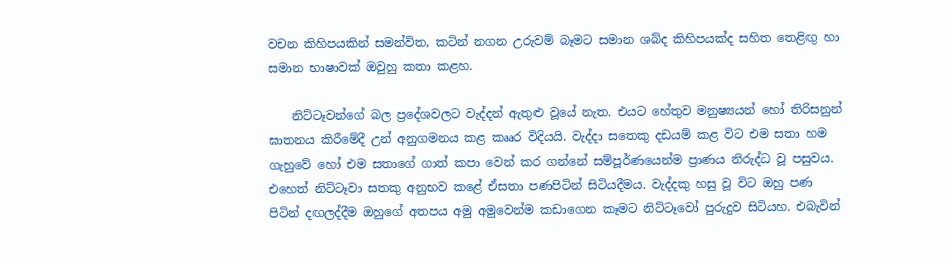වචන කිහිපයකින් සමන්විත, කටින් නගන උරුවම් බෑමට සමාන ශබ්ද කිහිපයක්‌ද සහිත තෙළිඟු හා සමාන භාෂාවක්‌ ඔවුහු කතා කළහ.

    නිට්‌ටෑවන්ගේ බල ප්‍රදේශවලට වැද්දන් ඇතුළු වූයේ නැත. එයට හේතුව මනුෂ්‍යයන් හෝ තිරිසනුන් ඝාතනය කිරීමේදී උන් අනුගමනය කළ කෲර විදියයි. වැද්දා සතෙකු දඩයම් කළ විට එම සතා හම ගැහුවේ හෝ එම සතාගේ ගාත් කපා වෙන් කර ගන්නේ සම්පූර්ණයෙන්ම ප්‍රාණය නිරුද්ධ වූ පසුවය. එහෙත් නිට්‌ටෑවා සතකු අනුභව කළේ ඒසතා පණපිටින් සිටියදීමය. වැද්දකු හසු වූ විට ඔහු පණ පිටින් දඟලද්දීම ඔහුගේ අතපය අමු අමුවෙන්ම කඩාගෙන කෑමට නිට්‌ටෑවෝ පුරුදුව සිටියහ. එබැවින්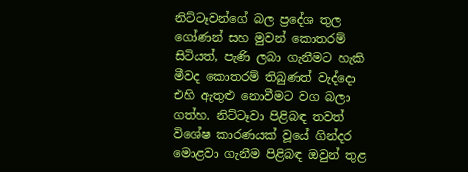නිට්‌ටෑවන්ගේ බල ප්‍රදේශ තුල ගෝණන් සහ මුවන් කොතරම් සිටියත්, පැණි ලබා ගැනීමට හැකි මීවද කොතරම් තිබුණත් වැද්දො එහි ඇතුළු නොවීමට වග බලා ගත්හ. නිට්‌ටෑවා පිළිබඳ තවත් විශේෂ කාරණයක්‌ වූයේ ගින්දර මොළවා ගැනීම පිළිබඳ ඔවුන් තුළ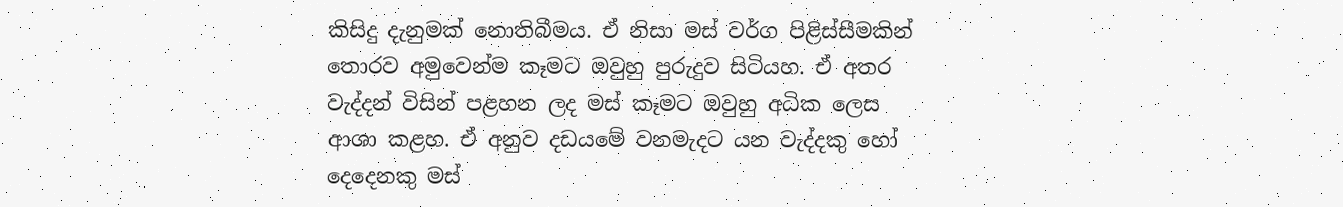කිසිදු දැනුමක්‌ නොතිබීමය. ඒ නිසා මස්‌ වර්ග පිළිස්‌සීමකින් තොරව අමුවෙන්ම කෑමට ඔවුහු පුරුදුව සිටියහ. ඒ අතර වැද්දන් විසින් පළහන ලද මස්‌ කෑමට ඔවුහු අධික ලෙස ආශා කළහ. ඒ අනුව දඩයමේ වනමැදට යන වැද්දකු හෝ දෙදෙනකු මස්‌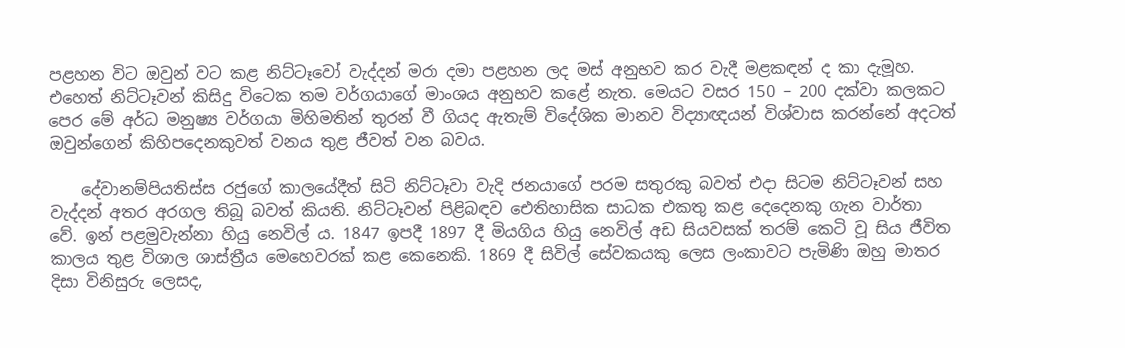පළහන විට ඔවුන් වට කළ නිට්‌ටෑවෝ වැද්දන් මරා දමා පළහන ලද මස්‌ අනුභව කර වැදී මළකඳන් ද කා දැමූහ. එහෙත් නිට්‌ටෑවන් කිසිදු විටෙක තම වර්ගයාගේ මාංශය අනුභව කළේ නැත. මෙයට වසර 150 – 200 දක්‌වා කලකට පෙර මේ අර්ධ මනුෂ්‍ය වර්ගයා මිහිමතින් තුරන් වී ගියද ඇතැම් විදේශික මානව විද්‍යාඥයන් විශ්වාස කරන්නේ අදටත් ඔවුන්ගෙන් කිහිපදෙනකුවත් වනය තුළ ජීවත් වන බවය.

    දේවානම්පියතිස්‌ස රජුගේ කාලයේදීත් සිටි නිට්‌ටෑවා වැදි ජනයාගේ පරම සතුරකු බවත් එදා සිටම නිට්‌ටෑවන් සහ වැද්දන් අතර අරගල තිබූ බවත් කියති. නිට්‌ටෑවන් පිළිබඳව ඓතිහාසික සාධක එකතු කළ දෙදෙනකු ගැන වාර්තා වේ. ඉන් පළමුවැන්නා හියු නෙවිල් ය. 1847 ඉපදී 1897 දී මියගිය හියු නෙවිල් අඩ සියවසක්‌ තරම් කෙටි වූ සිය ජීවිත කාලය තුළ විශාල ශාස්‌ත්‍රීය මෙහෙවරක්‌ කළ කෙනෙකි. 1869 දී සිවිල් සේවකයකු ලෙස ලංකාවට පැමිණි ඔහු මාතර දිසා විනිසුරු ලෙසද,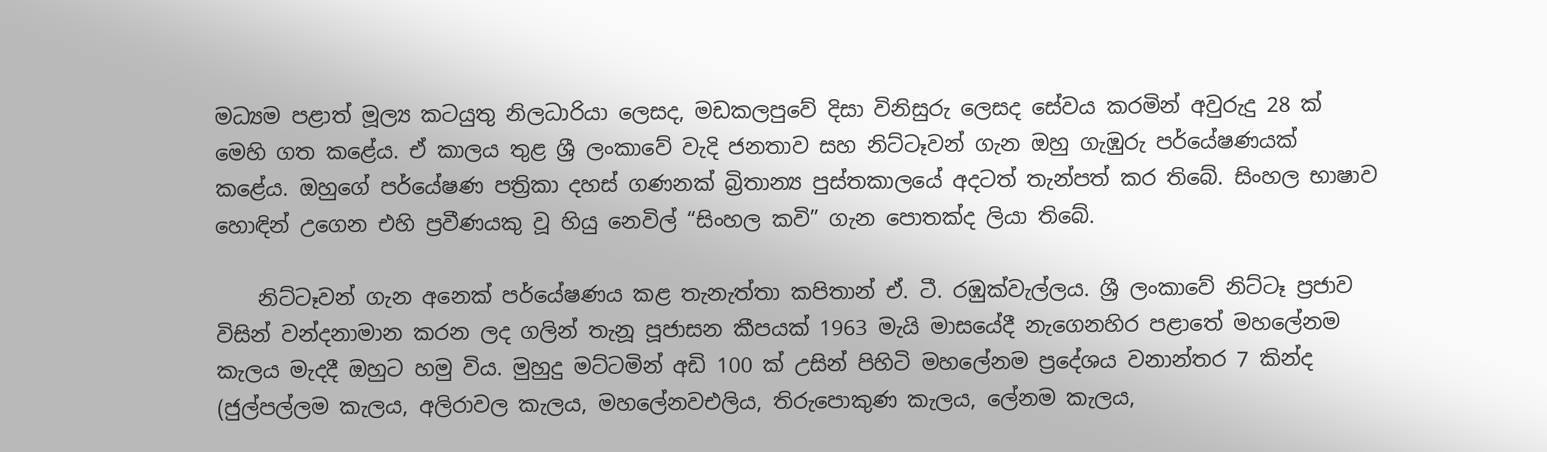මධ්‍යම පළාත් මූල්‍ය කටයුතු නිලධාරියා ලෙසද, මඩකලපුවේ දිසා විනිසුරු ලෙසද සේවය කරමින් අවුරුදු 28 ක්‌ මෙහි ගත කළේය. ඒ කාලය තුළ ශ්‍රී ලංකාවේ වැදි ජනතාව සහ නිට්‌ටෑවන් ගැන ඔහු ගැඹුරු පර්යේෂණයක්‌ කළේය. ඔහුගේ පර්යේෂණ පත්‍රිකා දහස්‌ ගණනක්‌ බ්‍රිතාන්‍ය පුස්‌තකාලයේ අදටත් තැන්පත් කර තිබේ. සිංහල භාෂාව හොඳින් උගෙන එහි ප්‍රවීණයකු වූ හියු නෙවිල් “සිංහල කවි” ගැන පොතක්‌ද ලියා තිබේ.

    නිට්‌ටෑවන් ගැන අනෙක්‌ පර්යේෂණය කළ තැනැත්තා කපිතාන් ඒ. ටී. රඹුක්‌වැල්ලය. ශ්‍රී ලංකාවේ නිට්‌ටෑ ප්‍රජාව විසින් වන්දනාමාන කරන ලද ගලින් තැනූ පූජාසන කීපයක්‌ 1963 මැයි මාසයේදී නැගෙනහිර පළාතේ මහලේනම කැලය මැදදී ඔහුට හමු විය. මුහුදු මට්‌ටමින් අඩි 100 ක්‌ උසින් පිහිටි මහලේනම ප්‍රදේශය වනාන්තර 7 කින්ද (ජුල්පල්ලම කැලය, අලිරාවල කැලය, මහලේනවඑලිය, තිරුපොකුණ කැලය, ලේනම කැලය,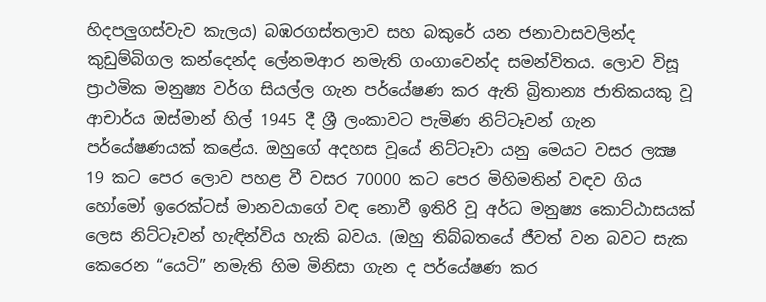හිදපලුගස්‌වැව කැලය) බඹරගස්‌තලාව සහ බකුරේ යන ජනාවාසවලින්ද කුඩුම්බිගල කන්දෙන්ද ලේනමආර නමැති ගංගාවෙන්ද සමන්විතය. ලොව විසූ ප්‍රාථමික මනුෂ්‍ය වර්ග සියල්ල ගැන පර්යේෂණ කර ඇති බ්‍රිතාන්‍ය ජාතිකයකු වූ ආචාර්ය ඔස්‌මාන් හිල් 1945 දී ශ්‍රී ලංකාවට පැමිණ නිට්‌ටෑවන් ගැන පර්යේෂණයක්‌ කළේය. ඔහුගේ අදහස වූයේ නිට්‌ටෑවා යනු මෙයට වසර ලක්‍ෂ 19 කට පෙර ලොව පහළ වී වසර 70000 කට පෙර මිහිමතින් වඳව ගිය හෝමෝ ඉරෙක්‌ටස්‌ මානවයාගේ වඳ නොවී ඉතිරි වූ අර්ධ මනුෂ්‍ය කොට්‌ඨාසයක්‌ ලෙස නිට්‌ටෑවන් හැඳින්විය හැකි බවය. (ඔහු තිබ්බතයේ ජීවත් වන බවට සැක කෙරෙන “යෙටි” නමැති හිම මිනිසා ගැන ද පර්යේෂණ කර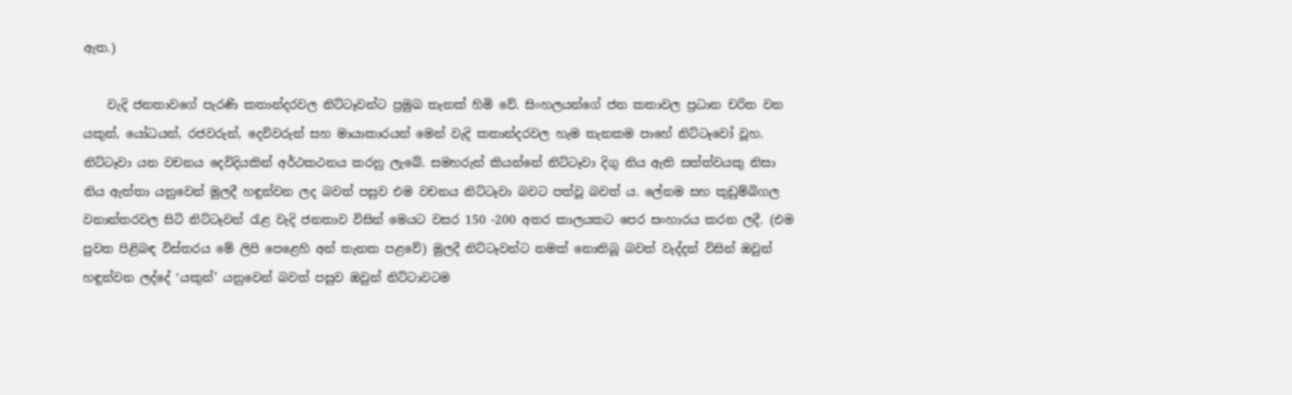ඇත.)

    වැදි ජනතාවගේ පැරණි කතාන්දරවල නිට්‌ටෑවන්ට ප්‍රමුඛ තැනක්‌ හිමි වේ. සිංහලයන්ගේ ජන කතාවල ප්‍රධාන චරිත වන යකුන්, යෝධයන්, රජවරුන්, දෙවිවරුන් සහ මායාකාරයන් මෙන් වැදි කතාන්දරවල හැම තැනකම පාහේ නිට්‌ටෑවෝ වූහ. නිට්‌ටෑවා යන වචනය දෙවිදියකින් අර්ථකථනය කරනු ලැබේ. සමහරුන් කියන්නේ නිට්‌ටෑවා දිගු නිය ඇති සත්ත්වයකු නිසා නිය ඇත්තා යනුවෙන් මුලදී හඳුන්වන ලද බවත් පසුව එම වචනය නිට්‌ටෑවා බවට පත්වූ බවත් ය. ලේනම සහ කුඩුම්බිගල වනාන්තරවල සිටි නිට්‌ටෑවන් රැළ වැදි ජනතාව විසින් මෙයට වසර 150 -200 අතර කාලයකට පෙර සංහාරය කරන ලදී. (එම පුවත පිළිබඳ විස්‌තරය මේ ලිපි පෙළෙහි අන් තැනක පළවේ) මුලදී නිට්‌ටෑවන්ට නමක්‌ නොතිබූ බවත් වැද්දන් විසින් ඔවුන් හඳුන්වන ලද්දේ ‘යකුන්’ යනුවෙන් බවත් පසුව ඔවුන් නිට්‌ටාවටම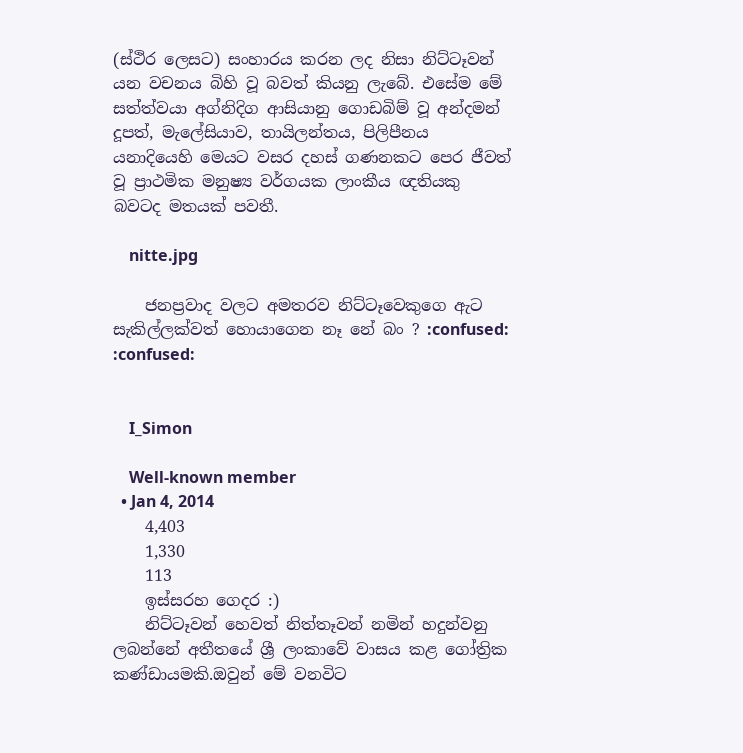(ස්‌ථිර ලෙසට) සංහාරය කරන ලද නිසා නිට්‌ටෑවන් යන වචනය බිහි වූ බවත් කියනු ලැබේ. එසේම මේ සත්ත්වයා අග්නිදිග ආසියානු ගොඩබිම් වූ අන්දමන් දූපත්, මැලේසියාව, තායිලන්තය, පිලිපීනය යනාදියෙහි මෙයට වසර දහස්‌ ගණනකට පෙර ජීවත් වූ ප්‍රාථමික මනුෂ්‍ය වර්ගයක ලාංකීය ඥතියකු බවටද මතයක්‌ පවතී.

    nitte.jpg

    ජනප්‍රවාද වලට අමතරව නිට්ටෑවෙකුගෙ ඇට සැකිල්ලක්වත් හොයාගෙන නෑ නේ බං ? :confused: :confused:


    I_Simon

    Well-known member
  • Jan 4, 2014
    4,403
    1,330
    113
    ඉස්සරහ ගෙදර :)
    නිට්ටෑවන් හෙවත් නිත්තෑවන් නමින් හදුන්වනු ලබන්නේ අතීතයේ ශ්‍රී ලංකාවේ වාසය කළ ගෝත්‍රික කණ්ඩායමකි.ඔවුන් මේ වනවිට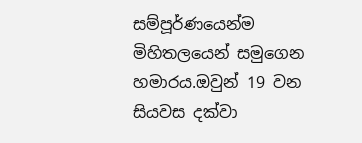සම්පූර්ණයෙන්ම මිහිතලයෙන් සමුගෙන හමාරය.ඔවුන් 19 වන සියවස දක්වා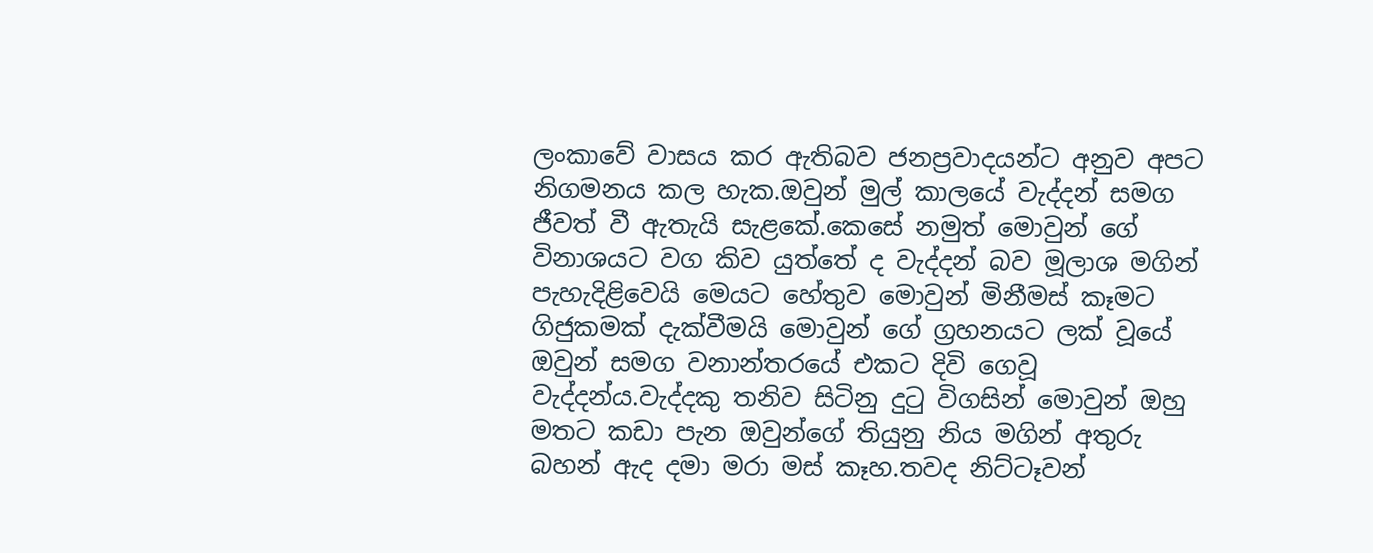ලංකාවේ වාසය කර ඇතිබව ජනප්‍රවාදයන්ට අනුව අපට නිගමනය කල හැක.ඔවුන් මුල් කාලයේ වැද්දන් සමග ජීවත් වී ඇතැයි සැළකේ.කෙසේ නමුත් මොවුන් ගේ විනාශයට වග කිව යුත්තේ ද වැද්දන් බව මූලාශ මගින් පැහැදිළිවෙයි මෙයට හේතුව මොවුන් මිනීමස් කෑමට ගිජුකමක් දැක්වීමයි මොවුන් ගේ ග්‍රහනයට ලක් වූයේ ඔවුන් සමග වනාන්තරයේ එකට දිවි ගෙවූ වැද්දන්ය.වැද්දකු තනිව සිටිනු දුටු විගසින් මොවුන් ඔහු මතට කඩා පැන ඔවුන්ගේ තියුනු නිය මගින් අතුරු බහන් ඇද දමා මරා මස් කෑහ.තවද නිට්ටෑවන්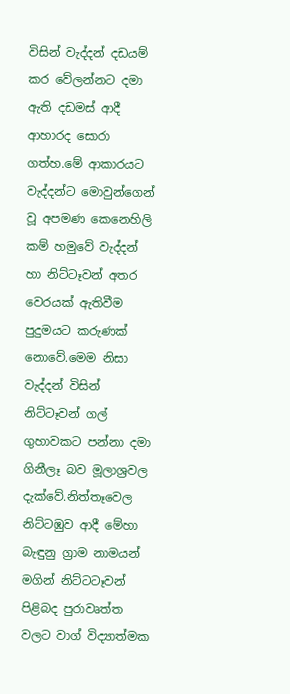විසින් වැද්දන් දඩයම් කර වේලන්නට දමා ඇති දඩමස් ආදී ආහාරද සොරා ගත්හ.මේ ආකාරයට වැද්දන්ට මොවුන්ගෙන් වූ අපමණ කෙනෙහිලි කම් හමුවේ වැද්දන් හා නිට්ටෑවන් අතර වෙරයක් ඇතිවීම පුදුමයට කරුණක් නොවේ.මෙම නිසා වැද්දන් විසින් නිට්ටෑවන් ගල් ගුහාවකට පන්නා දමා ගිනීලෑ බව මූලාශ්‍රවල දැක්වේ.නිත්තෑවෙල නිට්ටඹුව ආදී මේහා බැඳුනු ග්‍රාම නාමයන් මගින් නිට්ටටෑවන් පිළිබද පුරාවෘත්ත වලට වාග් විද්‍යාත්මක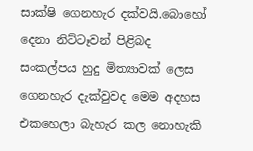සාක්ෂි ගෙනහැර දක්වයි.බොහෝ දෙනා නිට්ටෑවන් පිළිබද සංකල්පය හුදු මිත්‍යාවක් ලෙස ගෙනහැර දැක්වුවද මෙම අදහස එකහෙලා බැහැර කල නොහැකි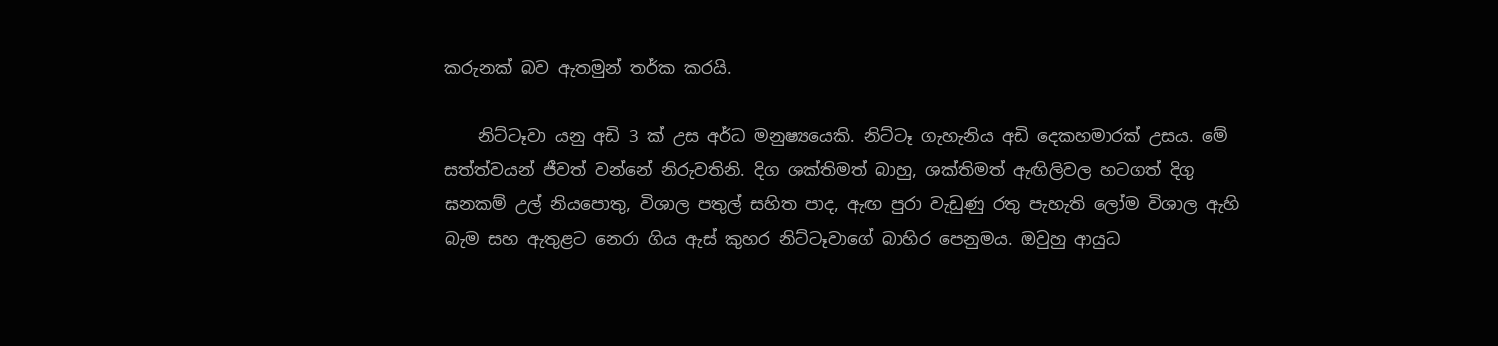කරුනක් බව ඇතමුන් තර්ක කරයි.

    නිට්‌ටෑවා යනු අඩි 3 ක්‌ උස අර්ධ මනුෂ්‍යයෙකි. නිට්‌ටෑ ගැහැනිය අඩි දෙකහමාරක්‌ උසය. මේ සත්ත්වයන් ජීවත් වන්නේ නිරුවතිනි. දිග ශක්‌තිමත් බාහු, ශක්‌තිමත් ඇඟිලිවල හටගත් දිගු ඝනකම් උල් නියපොතු, විශාල පතුල් සහිත පාද, ඇඟ පුරා වැඩුණු රතු පැහැති ලෝම විශාල ඇහි බැම සහ ඇතුළට නෙරා ගිය ඇස්‌ කුහර නිට්‌ටෑවාගේ බාහිර පෙනුමය. ඔවුහු ආයුධ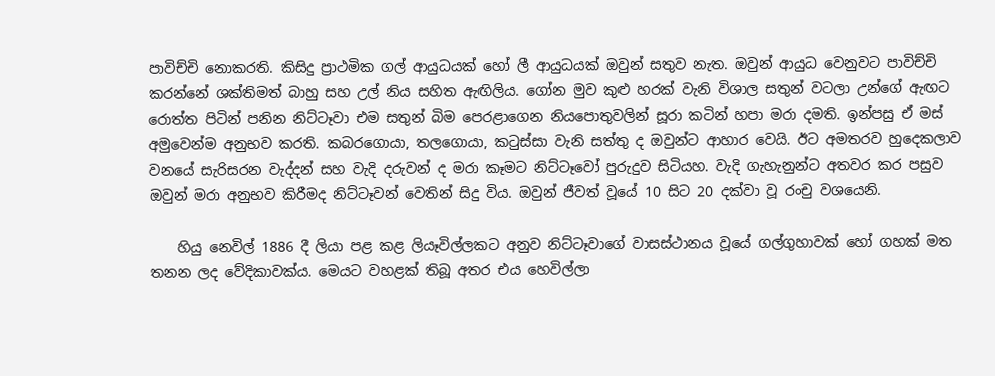පාවිච්චි නොකරති. කිසිදු ප්‍රාථමික ගල් ආයුධයක්‌ හෝ ලී ආයුධයක්‌ ඔවුන් සතුව නැත. ඔවුන් ආයුධ වෙනුවට පාවිච්චි කරන්නේ ශක්‌තිමත් බාහු සහ උල් නිය සහිත ඇඟිලිය. ගෝන මුව කුළු හරක්‌ වැනි විශාල සතුන් වටලා උන්ගේ ඇඟට රොත්ත පිටින් පනින නිට්‌ටෑවා එම සතුන් බිම පෙරළාගෙන නියපොතුවලින් සූරා කටින් හපා මරා දමති. ඉන්පසු ඒ මස්‌ අමුවෙන්ම අනුභව කරති. කබරගොයා, තලගොයා, කටුස්‌සා වැනි සත්තු ද ඔවුන්ට ආහාර වෙයි. ඊට අමතරව හුදෙකලාව වනයේ සැරිසරන වැද්දන් සහ වැදි දරුවන් ද මරා කෑමට නිට්‌ටෑවෝ පුරුදුව සිටියහ. වැදි ගැහැනුන්ට අතවර කර පසුව ඔවුන් මරා අනුභව කිරීමද නිට්‌ටෑවන් වෙතින් සිදු විය. ඔවුන් ජීවත් වූයේ 10 සිට 20 දක්‌වා වූ රංචු වශයෙනි.

    හියු නෙවිල් 1886 දී ලියා පළ කළ ලියෑවිල්ලකට අනුව නිට්‌ටෑවාගේ වාසස්‌ථානය වූයේ ගල්ගුහාවක්‌ හෝ ගහක්‌ මත තනන ලද වේදිකාවක්‌ය. මෙයට වහළක්‌ තිබූ අතර එය හෙවිල්ලා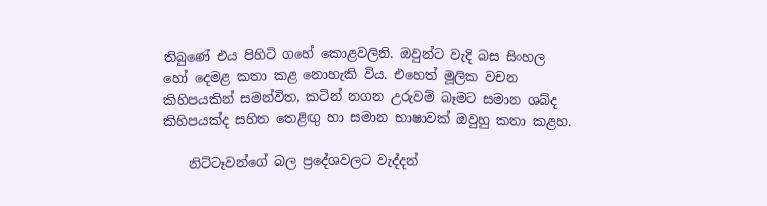තිබුණේ එය පිහිටි ගහේ කොළවලිනි. ඔවුන්ට වැදි බස සිංහල හෝ දෙමළ කතා කළ නොහැකි විය. එහෙත් මූලික වචන කිහිපයකින් සමන්විත, කටින් නගන උරුවම් බෑමට සමාන ශබ්ද කිහිපයක්‌ද සහිත තෙළිඟු හා සමාන භාෂාවක්‌ ඔවුහු කතා කළහ.

    නිට්‌ටෑවන්ගේ බල ප්‍රදේශවලට වැද්දන්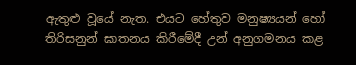ඇතුළු වූයේ නැත. එයට හේතුව මනුෂ්‍යයන් හෝ තිරිසනුන් ඝාතනය කිරීමේදී උන් අනුගමනය කළ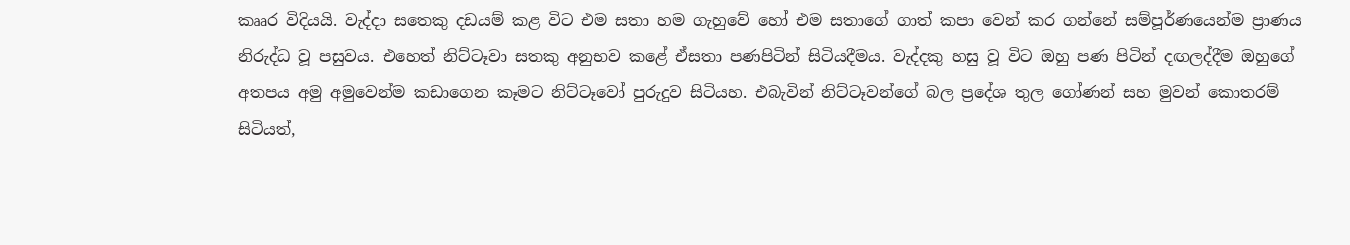කෲර විදියයි. වැද්දා සතෙකු දඩයම් කළ විට එම සතා හම ගැහුවේ හෝ එම සතාගේ ගාත් කපා වෙන් කර ගන්නේ සම්පූර්ණයෙන්ම ප්‍රාණය නිරුද්ධ වූ පසුවය. එහෙත් නිට්‌ටෑවා සතකු අනුභව කළේ ඒසතා පණපිටින් සිටියදීමය. වැද්දකු හසු වූ විට ඔහු පණ පිටින් දඟලද්දීම ඔහුගේ අතපය අමු අමුවෙන්ම කඩාගෙන කෑමට නිට්‌ටෑවෝ පුරුදුව සිටියහ. එබැවින් නිට්‌ටෑවන්ගේ බල ප්‍රදේශ තුල ගෝණන් සහ මුවන් කොතරම් සිටියත්,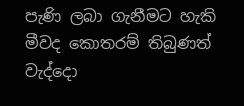පැණි ලබා ගැනීමට හැකි මීවද කොතරම් තිබුණත් වැද්දො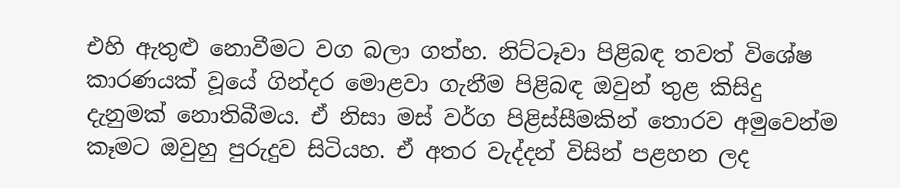එහි ඇතුළු නොවීමට වග බලා ගත්හ. නිට්‌ටෑවා පිළිබඳ තවත් විශේෂ කාරණයක්‌ වූයේ ගින්දර මොළවා ගැනීම පිළිබඳ ඔවුන් තුළ කිසිදු දැනුමක්‌ නොතිබීමය. ඒ නිසා මස්‌ වර්ග පිළිස්‌සීමකින් තොරව අමුවෙන්ම කෑමට ඔවුහු පුරුදුව සිටියහ. ඒ අතර වැද්දන් විසින් පළහන ලද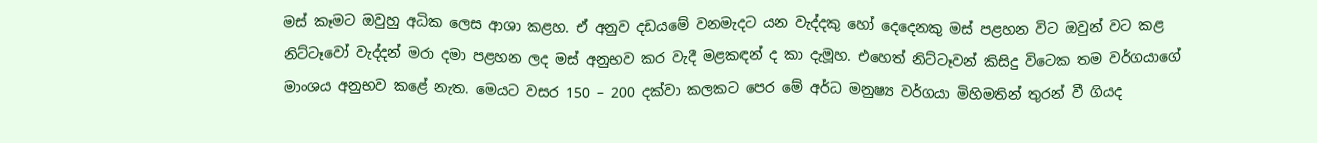මස්‌ කෑමට ඔවුහු අධික ලෙස ආශා කළහ. ඒ අනුව දඩයමේ වනමැදට යන වැද්දකු හෝ දෙදෙනකු මස්‌ පළහන විට ඔවුන් වට කළ නිට්‌ටෑවෝ වැද්දන් මරා දමා පළහන ලද මස්‌ අනුභව කර වැදී මළකඳන් ද කා දැමූහ. එහෙත් නිට්‌ටෑවන් කිසිදු විටෙක තම වර්ගයාගේ මාංශය අනුභව කළේ නැත. මෙයට වසර 150 – 200 දක්‌වා කලකට පෙර මේ අර්ධ මනුෂ්‍ය වර්ගයා මිහිමතින් තුරන් වී ගියද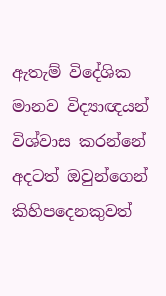ඇතැම් විදේශික මානව විද්‍යාඥයන් විශ්වාස කරන්නේ අදටත් ඔවුන්ගෙන් කිහිපදෙනකුවත්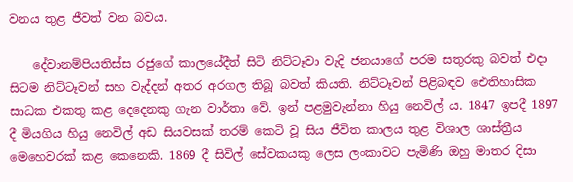වනය තුළ ජීවත් වන බවය.

    දේවානම්පියතිස්‌ස රජුගේ කාලයේදීත් සිටි නිට්‌ටෑවා වැදි ජනයාගේ පරම සතුරකු බවත් එදා සිටම නිට්‌ටෑවන් සහ වැද්දන් අතර අරගල තිබූ බවත් කියති. නිට්‌ටෑවන් පිළිබඳව ඓතිහාසික සාධක එකතු කළ දෙදෙනකු ගැන වාර්තා වේ. ඉන් පළමුවැන්නා හියු නෙවිල් ය. 1847 ඉපදී 1897 දී මියගිය හියු නෙවිල් අඩ සියවසක්‌ තරම් කෙටි වූ සිය ජීවිත කාලය තුළ විශාල ශාස්‌ත්‍රීය මෙහෙවරක්‌ කළ කෙනෙකි. 1869 දී සිවිල් සේවකයකු ලෙස ලංකාවට පැමිණි ඔහු මාතර දිසා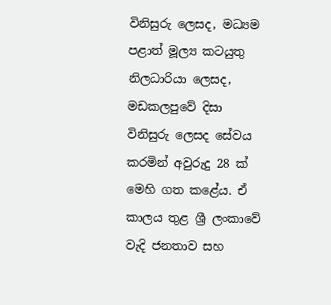විනිසුරු ලෙසද, මධ්‍යම පළාත් මූල්‍ය කටයුතු නිලධාරියා ලෙසද, මඩකලපුවේ දිසා විනිසුරු ලෙසද සේවය කරමින් අවුරුදු 28 ක්‌ මෙහි ගත කළේය. ඒ කාලය තුළ ශ්‍රී ලංකාවේ වැදි ජනතාව සහ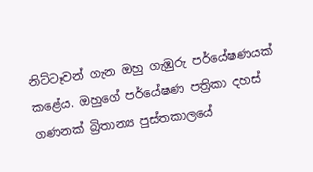නිට්‌ටෑවන් ගැන ඔහු ගැඹුරු පර්යේෂණයක්‌ කළේය. ඔහුගේ පර්යේෂණ පත්‍රිකා දහස්‌ ගණනක්‌ බ්‍රිතාන්‍ය පුස්‌තකාලයේ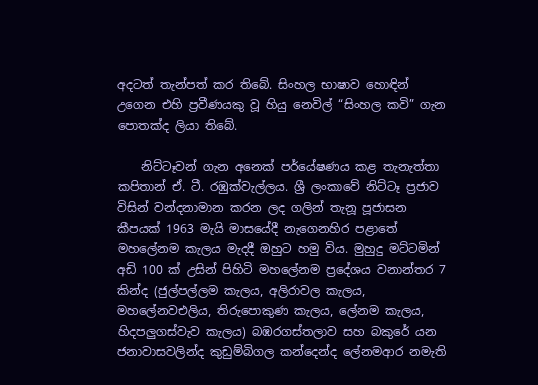අදටත් තැන්පත් කර තිබේ. සිංහල භාෂාව හොඳින් උගෙන එහි ප්‍රවීණයකු වූ හියු නෙවිල් “සිංහල කවි” ගැන පොතක්‌ද ලියා තිබේ.

    නිට්‌ටෑවන් ගැන අනෙක්‌ පර්යේෂණය කළ තැනැත්තා කපිතාන් ඒ. ටී. රඹුක්‌වැල්ලය. ශ්‍රී ලංකාවේ නිට්‌ටෑ ප්‍රජාව විසින් වන්දනාමාන කරන ලද ගලින් තැනූ පූජාසන කීපයක්‌ 1963 මැයි මාසයේදී නැගෙනහිර පළාතේ මහලේනම කැලය මැදදී ඔහුට හමු විය. මුහුදු මට්‌ටමින් අඩි 100 ක්‌ උසින් පිහිටි මහලේනම ප්‍රදේශය වනාන්තර 7 කින්ද (ජුල්පල්ලම කැලය, අලිරාවල කැලය, මහලේනවඑලිය, තිරුපොකුණ කැලය, ලේනම කැලය, හිදපලුගස්‌වැව කැලය) බඹරගස්‌තලාව සහ බකුරේ යන ජනාවාසවලින්ද කුඩුම්බිගල කන්දෙන්ද ලේනමආර නමැති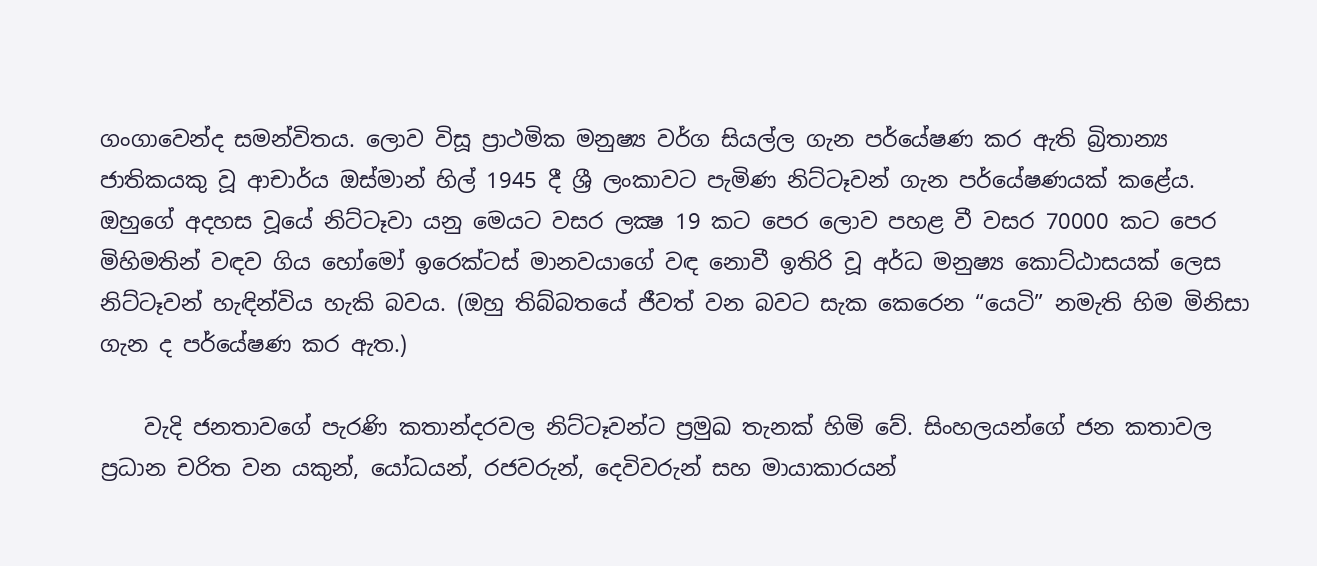ගංගාවෙන්ද සමන්විතය. ලොව විසූ ප්‍රාථමික මනුෂ්‍ය වර්ග සියල්ල ගැන පර්යේෂණ කර ඇති බ්‍රිතාන්‍ය ජාතිකයකු වූ ආචාර්ය ඔස්‌මාන් හිල් 1945 දී ශ්‍රී ලංකාවට පැමිණ නිට්‌ටෑවන් ගැන පර්යේෂණයක්‌ කළේය. ඔහුගේ අදහස වූයේ නිට්‌ටෑවා යනු මෙයට වසර ලක්‍ෂ 19 කට පෙර ලොව පහළ වී වසර 70000 කට පෙර මිහිමතින් වඳව ගිය හෝමෝ ඉරෙක්‌ටස්‌ මානවයාගේ වඳ නොවී ඉතිරි වූ අර්ධ මනුෂ්‍ය කොට්‌ඨාසයක්‌ ලෙස නිට්‌ටෑවන් හැඳින්විය හැකි බවය. (ඔහු තිබ්බතයේ ජීවත් වන බවට සැක කෙරෙන “යෙටි” නමැති හිම මිනිසා ගැන ද පර්යේෂණ කර ඇත.)

    වැදි ජනතාවගේ පැරණි කතාන්දරවල නිට්‌ටෑවන්ට ප්‍රමුඛ තැනක්‌ හිමි වේ. සිංහලයන්ගේ ජන කතාවල ප්‍රධාන චරිත වන යකුන්, යෝධයන්, රජවරුන්, දෙවිවරුන් සහ මායාකාරයන්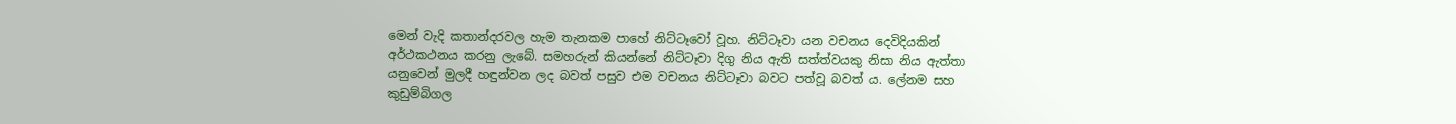මෙන් වැදි කතාන්දරවල හැම තැනකම පාහේ නිට්‌ටෑවෝ වූහ. නිට්‌ටෑවා යන වචනය දෙවිදියකින් අර්ථකථනය කරනු ලැබේ. සමහරුන් කියන්නේ නිට්‌ටෑවා දිගු නිය ඇති සත්ත්වයකු නිසා නිය ඇත්තා යනුවෙන් මුලදී හඳුන්වන ලද බවත් පසුව එම වචනය නිට්‌ටෑවා බවට පත්වූ බවත් ය. ලේනම සහ කුඩුම්බිගල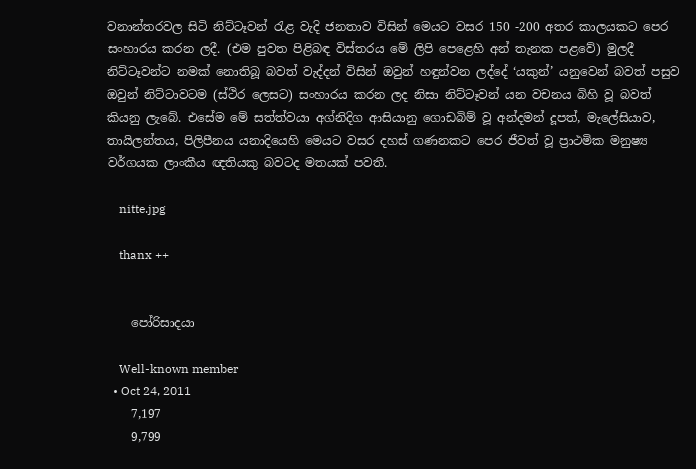වනාන්තරවල සිටි නිට්‌ටෑවන් රැළ වැදි ජනතාව විසින් මෙයට වසර 150 -200 අතර කාලයකට පෙර සංහාරය කරන ලදී. (එම පුවත පිළිබඳ විස්‌තරය මේ ලිපි පෙළෙහි අන් තැනක පළවේ) මුලදී නිට්‌ටෑවන්ට නමක්‌ නොතිබූ බවත් වැද්දන් විසින් ඔවුන් හඳුන්වන ලද්දේ ‘යකුන්’ යනුවෙන් බවත් පසුව ඔවුන් නිට්‌ටාවටම (ස්‌ථිර ලෙසට) සංහාරය කරන ලද නිසා නිට්‌ටෑවන් යන වචනය බිහි වූ බවත් කියනු ලැබේ. එසේම මේ සත්ත්වයා අග්නිදිග ආසියානු ගොඩබිම් වූ අන්දමන් දූපත්, මැලේසියාව, තායිලන්තය, පිලිපීනය යනාදියෙහි මෙයට වසර දහස්‌ ගණනකට පෙර ජීවත් වූ ප්‍රාථමික මනුෂ්‍ය වර්ගයක ලාංකීය ඥතියකු බවටද මතයක්‌ පවතී.

    nitte.jpg

    thanx ++


    පෝරිසාදයා

    Well-known member
  • Oct 24, 2011
    7,197
    9,799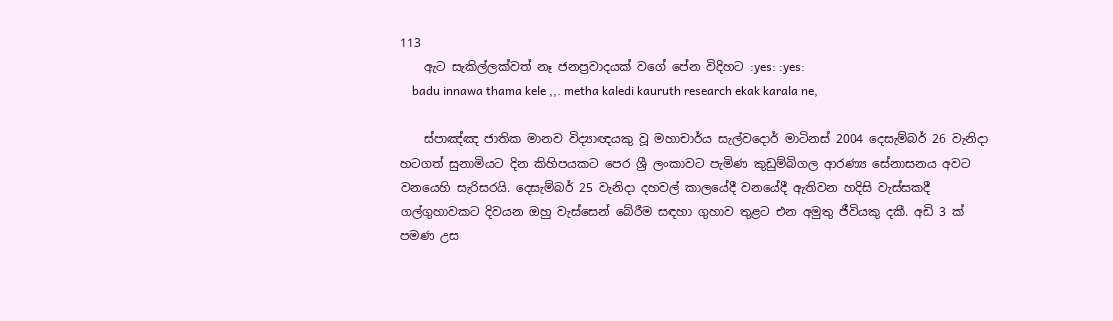113
    ඇට සැකිල්ලක්වත් නෑ ජනප්‍රවාදයක් වගේ පේන විදිහට :yes: :yes:
    badu innawa thama kele ,,. metha kaledi kauruth research ekak karala ne,

    ස්‌පාඤ්ඤ ජාතික මානව විද්‍යාඥයකු වූ මහාචාර්ය සැල්වදොර් මාටිනස්‌ 2004 දෙසැම්බර් 26 වැනිදා හටගත් සුනාමියට දින කිහිපයකට පෙර ශ්‍රී ලංකාවට පැමිණ කුඩුම්බිගල ආරණ්‍ය සේනාසනය අවට වනයෙහි සැරිසරයි. දෙසැම්බර් 25 වැනිදා දහවල් කාලයේදී වනයේදී ඇතිවන හදිසි වැස්‌සකදී ගල්ගුහාවකට දිවයන ඔහු වැස්‌සෙන් බේරීම සඳහා ගුහාව තුළට එන අමුතු ජීවියකු දකී. අඩි 3 ක්‌ පමණ උස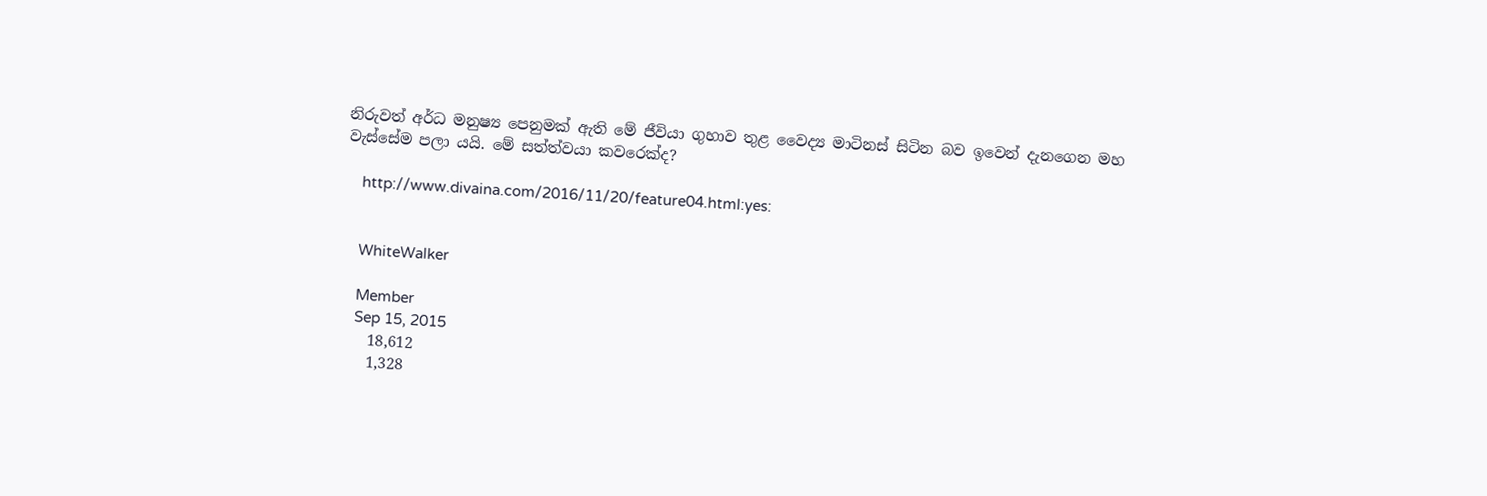නිරුවත් අර්ධ මනුෂ්‍ය පෙනුමක්‌ ඇති මේ ජීවියා ගුහාව තුළ වෛද්‍ය මාටිනස්‌ සිටින බව ඉවෙන් දැනගෙන මහ වැස්‌සේම පලා යයි. මේ සත්ත්වයා කවරෙක්‌ද?

    http://www.divaina.com/2016/11/20/feature04.html:yes:


    WhiteWalker

    Member
    Sep 15, 2015
    18,612
    1,328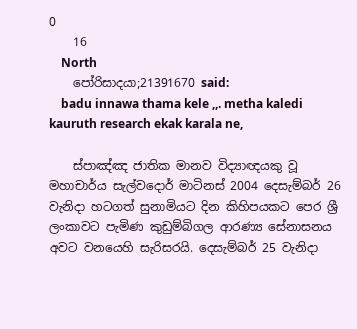0
    16
    North
    පෝරිසාදයා;21391670 said:
    badu innawa thama kele ,,. metha kaledi kauruth research ekak karala ne,

    ස්‌පාඤ්ඤ ජාතික මානව විද්‍යාඥයකු වූ මහාචාර්ය සැල්වදොර් මාටිනස්‌ 2004 දෙසැම්බර් 26 වැනිදා හටගත් සුනාමියට දින කිහිපයකට පෙර ශ්‍රී ලංකාවට පැමිණ කුඩුම්බිගල ආරණ්‍ය සේනාසනය අවට වනයෙහි සැරිසරයි. දෙසැම්බර් 25 වැනිදා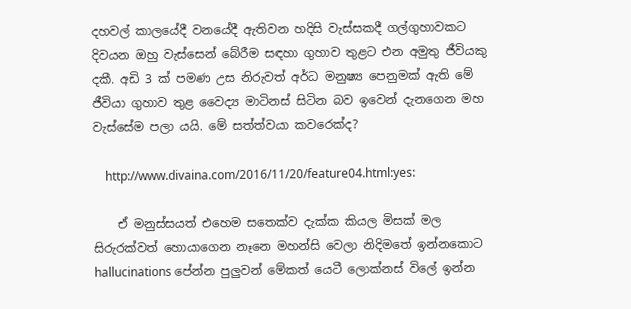දහවල් කාලයේදී වනයේදී ඇතිවන හදිසි වැස්‌සකදී ගල්ගුහාවකට දිවයන ඔහු වැස්‌සෙන් බේරීම සඳහා ගුහාව තුළට එන අමුතු ජීවියකු දකී. අඩි 3 ක්‌ පමණ උස නිරුවත් අර්ධ මනුෂ්‍ය පෙනුමක්‌ ඇති මේ ජීවියා ගුහාව තුළ වෛද්‍ය මාටිනස්‌ සිටින බව ඉවෙන් දැනගෙන මහ වැස්‌සේම පලා යයි. මේ සත්ත්වයා කවරෙක්‌ද?

    http://www.divaina.com/2016/11/20/feature04.html:yes:

    ඒ මනුස්සයත් එහෙම සතෙක්ව දැක්ක කියල මිසක් මල සිරුරක්වත් හොයාගෙන නෑනෙ මහන්සි වෙලා නිදිමතේ ඉන්නකොට hallucinations පේන්න පුලුවන් මේකත් යෙටී ලොක්නස් විලේ ඉන්න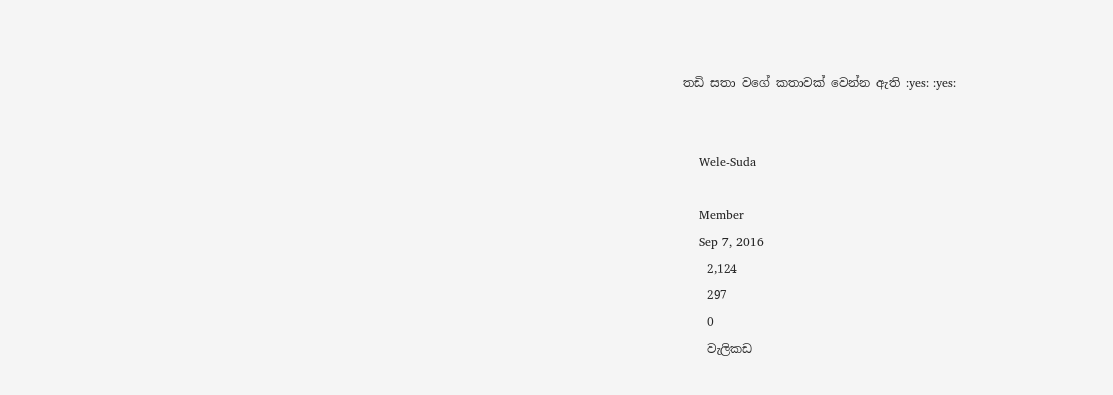තඩි සතා වගේ කතාවක් වෙන්න ඇති :yes: :yes:


    Wele-Suda

    Member
    Sep 7, 2016
    2,124
    297
    0
    වැලිකඩ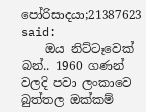පෝරිසාදයා;21387623 said:
    ඔය නිට්ටෑවෙක් බන්.. 1960 ගණන් වලදි පවා ලංකාවෙ බුත්තල ඔක්කම්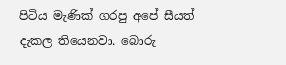පිටිය මැණික් ගරපු අපේ සීයත් දැකල තියෙනවා. බොරු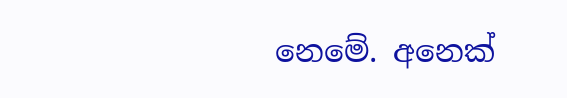නෙමේ. අනෙක්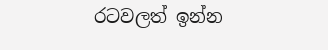රටවලත් ඉන්න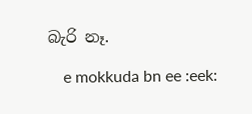බැරි නෑ.

    e mokkuda bn ee :eek: